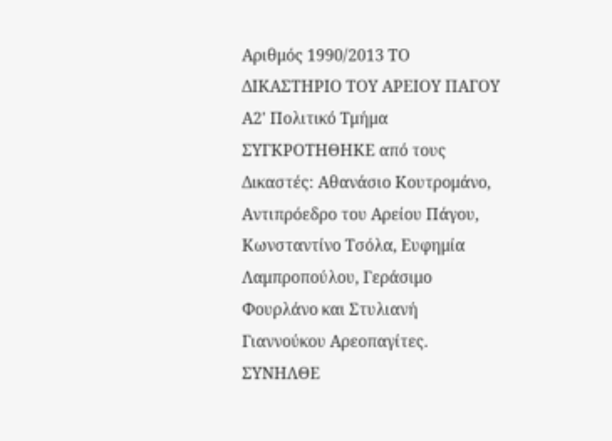Αριθμός 1990/2013 ΤΟ ΔΙΚΑΣΤΗΡΙΟ ΤΟΥ ΑΡΕΙΟΥ ΠΑΓΟΥ Α2' Πολιτικό Τμήμα ΣΥΓΚΡΟΤΗΘΗΚΕ από τους Δικαστές: Αθανάσιο Κουτρομάνο, Αντιπρόεδρο του Αρείου Πάγου, Κωνσταντίνο Τσόλα, Ευφημία Λαμπροπούλου, Γεράσιμο Φουρλάνο και Στυλιανή Γιαννούκου Αρεοπαγίτες. ΣΥΝΗΛΘΕ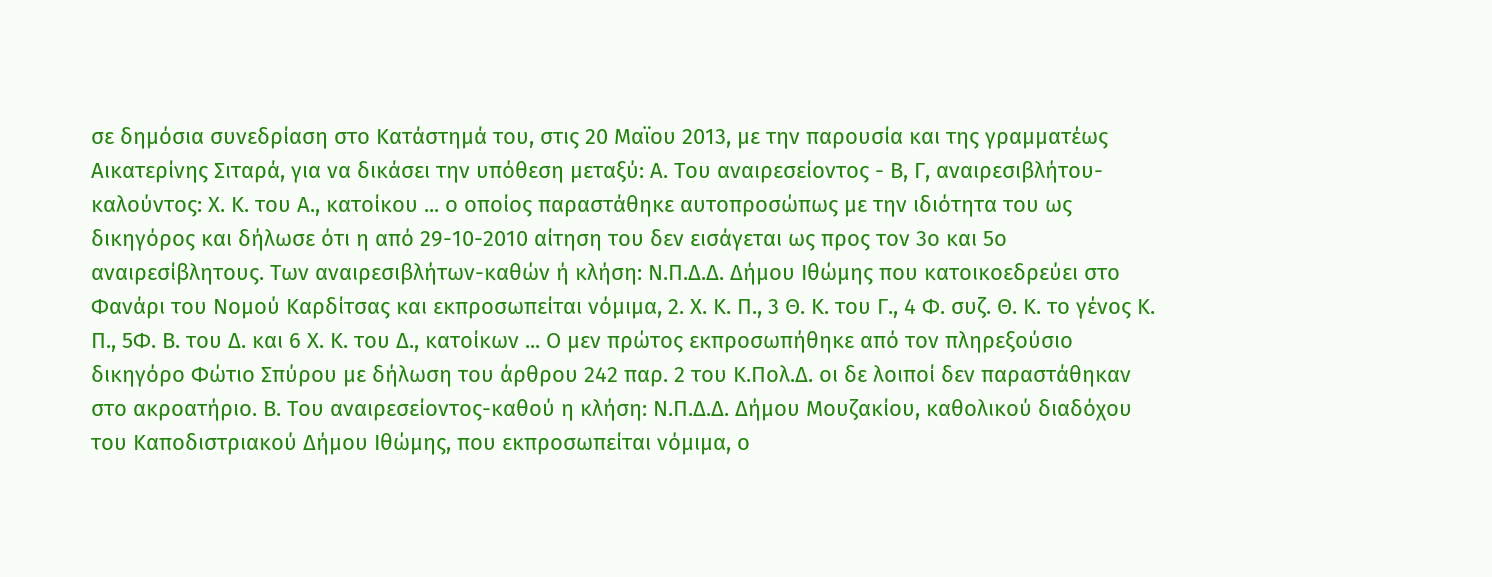σε δημόσια συνεδρίαση στο Κατάστημά του, στις 20 Μαϊου 2013, με την παρουσία και της γραμματέως Αικατερίνης Σιταρά, για να δικάσει την υπόθεση μεταξύ: Α. Του αναιρεσείοντος - Β, Γ, αναιρεσιβλήτου- καλούντος: Χ. Κ. του Α., κατοίκου ... ο οποίος παραστάθηκε αυτοπροσώπως με την ιδιότητα του ως δικηγόρος και δήλωσε ότι η από 29-10-2010 αίτηση του δεν εισάγεται ως προς τον 3ο και 5ο αναιρεσίβλητους. Των αναιρεσιβλήτων-καθών ή κλήση: Ν.Π.Δ.Δ. Δήμου Ιθώμης που κατοικοεδρεύει στο Φανάρι του Νομού Καρδίτσας και εκπροσωπείται νόμιμα, 2. Χ. Κ. Π., 3 Θ. Κ. του Γ., 4 Φ. συζ. Θ. Κ. το γένος Κ. Π., 5Φ. Β. του Δ. και 6 Χ. Κ. του Δ., κατοίκων ... Ο μεν πρώτος εκπροσωπήθηκε από τον πληρεξούσιο δικηγόρο Φώτιο Σπύρου με δήλωση του άρθρου 242 παρ. 2 του Κ.Πολ.Δ. οι δε λοιποί δεν παραστάθηκαν στο ακροατήριο. Β. Του αναιρεσείοντος-καθού η κλήση: Ν.Π.Δ.Δ. Δήμου Μουζακίου, καθολικού διαδόχου του Καποδιστριακού Δήμου Ιθώμης, που εκπροσωπείται νόμιμα, ο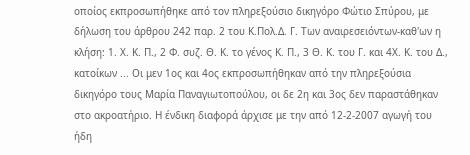οποίος εκπροσωπήθηκε από τον πληρεξούσιο δικηγόρο Φώτιο Σπύρου, με δήλωση του άρθρου 242 παρ. 2 του Κ.Πολ.Δ. Γ. Των αναιρεσειόντων-καθ'ων η κλήση: 1. Χ. Κ. Π., 2 Φ. συζ. Θ. Κ. το γένος Κ. Π., 3 Θ. Κ. του Γ. και 4Χ. Κ. του Δ., κατοίκων ... Οι μεν 1ος και 4ος εκπροσωπήθηκαν από την πληρεξούσια δικηγόρο τους Μαρία Παναγιωτοπούλου, οι δε 2η και 3ος δεν παραστάθηκαν στο ακροατήριο. Η ένδικη διαφορά άρχισε με την από 12-2-2007 αγωγή του ήδη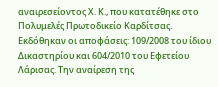αναιρεσείοντος Χ. Κ., που κατατέθηκε στο Πολυμελές Πρωτοδικείο Καρδίτσας. Εκδόθηκαν οι αποφάσεις: 109/2008 του ίδιου Δικαστηρίου και 604/2010 του Εφετείου Λάρισας. Την αναίρεση της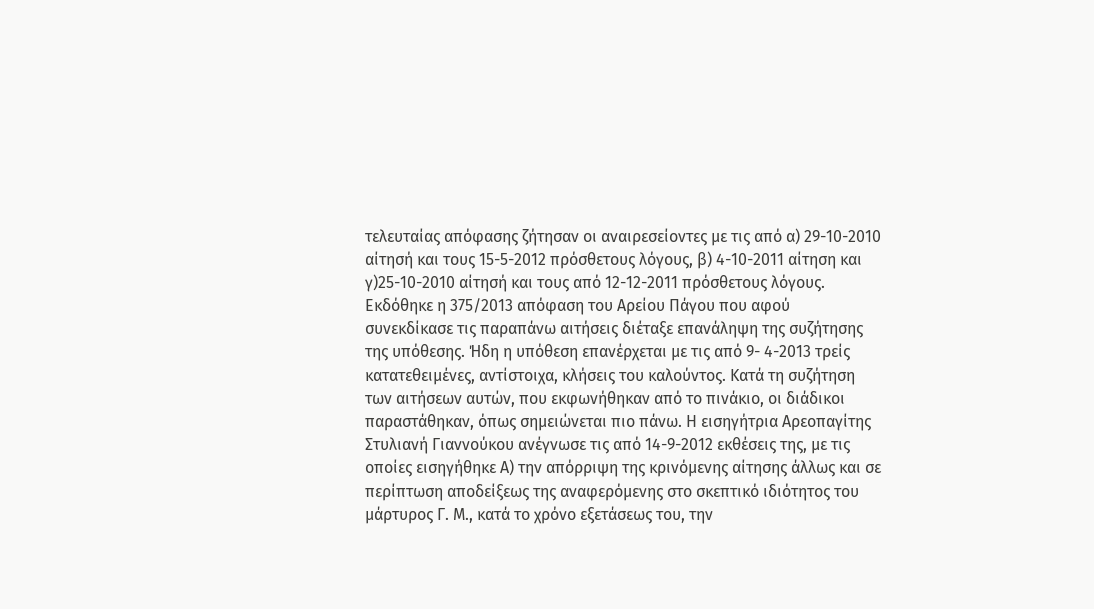τελευταίας απόφασης ζήτησαν οι αναιρεσείοντες με τις από α) 29-10-2010 αίτησή και τους 15-5-2012 πρόσθετους λόγους, β) 4-10-2011 αίτηση και γ)25-10-2010 αίτησή και τους από 12-12-2011 πρόσθετους λόγους. Εκδόθηκε η 375/2013 απόφαση του Αρείου Πάγου που αφού συνεκδίκασε τις παραπάνω αιτήσεις διέταξε επανάληψη της συζήτησης της υπόθεσης. Ήδη η υπόθεση επανέρχεται με τις από 9- 4-2013 τρείς κατατεθειμένες, αντίστοιχα, κλήσεις του καλούντος. Κατά τη συζήτηση των αιτήσεων αυτών, που εκφωνήθηκαν από το πινάκιο, οι διάδικοι παραστάθηκαν, όπως σημειώνεται πιο πάνω. Η εισηγήτρια Αρεοπαγίτης Στυλιανή Γιαννούκου ανέγνωσε τις από 14-9-2012 εκθέσεις της, με τις οποίες εισηγήθηκε Α) την απόρριψη της κρινόμενης αίτησης άλλως και σε περίπτωση αποδείξεως της αναφερόμενης στο σκεπτικό ιδιότητος του μάρτυρος Γ. Μ., κατά το χρόνο εξετάσεως του, την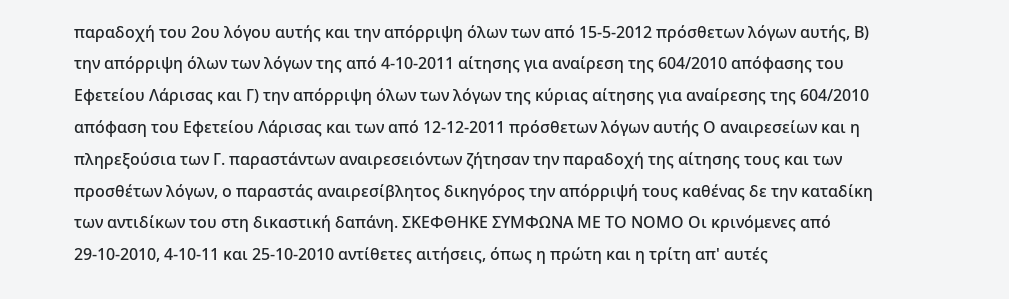παραδοχή του 2ου λόγου αυτής και την απόρριψη όλων των από 15-5-2012 πρόσθετων λόγων αυτής, Β) την απόρριψη όλων των λόγων της από 4-10-2011 αίτησης για αναίρεση της 604/2010 απόφασης του Εφετείου Λάρισας και Γ) την απόρριψη όλων των λόγων της κύριας αίτησης για αναίρεσης της 604/2010 απόφαση του Εφετείου Λάρισας και των από 12-12-2011 πρόσθετων λόγων αυτής Ο αναιρεσείων και η πληρεξούσια των Γ. παραστάντων αναιρεσειόντων ζήτησαν την παραδοχή της αίτησης τους και των προσθέτων λόγων, ο παραστάς αναιρεσίβλητος δικηγόρος την απόρριψή τους καθένας δε την καταδίκη των αντιδίκων του στη δικαστική δαπάνη. ΣΚΕΦΘΗΚΕ ΣΥΜΦΩΝΑ ΜΕ ΤΟ ΝΟΜΟ Οι κρινόμενες από 29-10-2010, 4-10-11 και 25-10-2010 αντίθετες αιτήσεις, όπως η πρώτη και η τρίτη απ' αυτές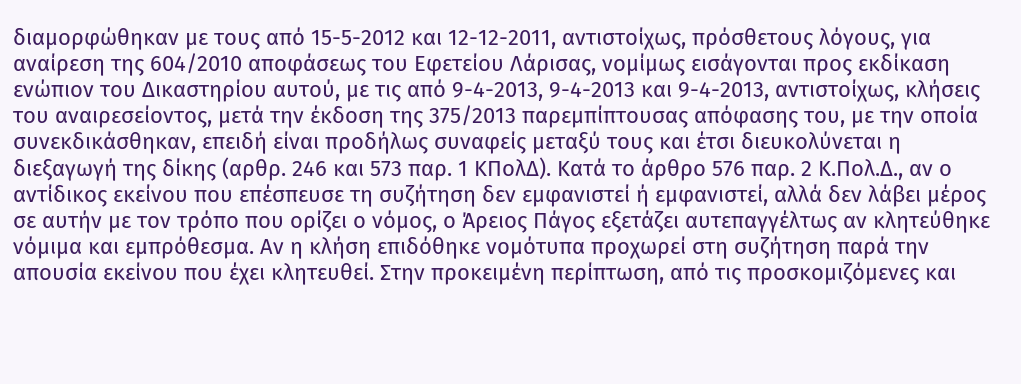διαμορφώθηκαν με τους από 15-5-2012 και 12-12-2011, αντιστοίχως, πρόσθετους λόγους, για αναίρεση της 604/2010 αποφάσεως του Εφετείου Λάρισας, νομίμως εισάγονται προς εκδίκαση ενώπιον του Δικαστηρίου αυτού, με τις από 9-4-2013, 9-4-2013 και 9-4-2013, αντιστοίχως, κλήσεις του αναιρεσείοντος, μετά την έκδοση της 375/2013 παρεμπίπτουσας απόφασης του, με την οποία συνεκδικάσθηκαν, επειδή είναι προδήλως συναφείς μεταξύ τους και έτσι διευκολύνεται η διεξαγωγή της δίκης (αρθρ. 246 και 573 παρ. 1 ΚΠολΔ). Κατά το άρθρο 576 παρ. 2 Κ.Πολ.Δ., αν ο αντίδικος εκείνου που επέσπευσε τη συζήτηση δεν εμφανιστεί ή εμφανιστεί, αλλά δεν λάβει μέρος σε αυτήν με τον τρόπο που ορίζει ο νόμος, ο Άρειος Πάγος εξετάζει αυτεπαγγέλτως αν κλητεύθηκε νόμιμα και εμπρόθεσμα. Αν η κλήση επιδόθηκε νομότυπα προχωρεί στη συζήτηση παρά την απουσία εκείνου που έχει κλητευθεί. Στην προκειμένη περίπτωση, από τις προσκομιζόμενες και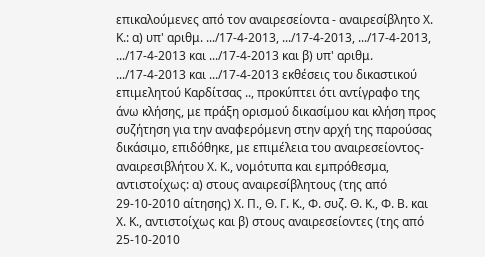επικαλούμενες από τον αναιρεσείοντα - αναιρεσίβλητο Χ. Κ.: α) υπ' αριθμ. .../17-4-2013, .../17-4-2013, .../17-4-2013, .../17-4-2013 και .../17-4-2013 και β) υπ' αριθμ. .../17-4-2013 και .../17-4-2013 εκθέσεις του δικαστικού επιμελητού Καρδίτσας .., προκύπτει ότι αντίγραφο της άνω κλήσης, με πράξη ορισμού δικασίμου και κλήση προς συζήτηση για την αναφερόμενη στην αρχή της παρούσας δικάσιμο, επιδόθηκε, με επιμέλεια του αναιρεσείοντος- αναιρεσιβλήτου Χ. Κ., νομότυπα και εμπρόθεσμα, αντιστοίχως: α) στους αναιρεσίβλητους (της από 29-10-2010 αίτησης) Χ. Π., Θ. Γ. Κ., Φ. συζ. Θ. Κ., Φ. Β. και Χ. Κ., αντιστοίχως και β) στους αναιρεσείοντες (της από 25-10-2010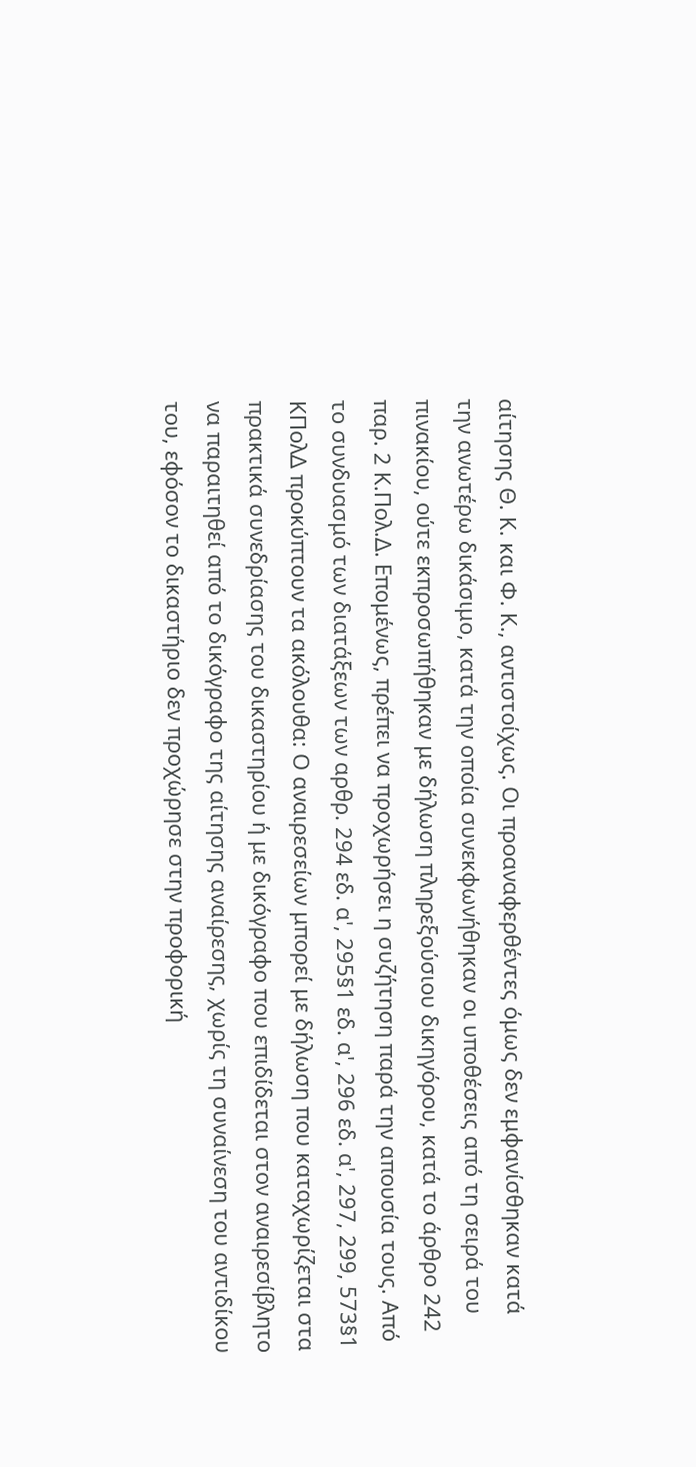αίτησης Θ. Κ. και Φ. Κ., αντιστοίχως. Οι προαναφερθέντες όμως δεν εμφανίσθηκαν κατά την ανωτέρω δικάσιμο, κατά την οποία συνεκφωνήθηκαν οι υποθέσεις από τη σειρά του πινακίου, ούτε εκπροσωπήθηκαν με δήλωση πληρεξούσιου δικηγόρου, κατά το άρθρο 242 παρ. 2 Κ.Πολ.Δ. Επομένως, πρέπει να προχωρήσει η συζήτηση παρά την απουσία τους. Από το συνδυασμό των διατάξεων των αρθρ. 294 εδ. α', 295§1 εδ. α', 296 εδ. α', 297, 299, 573§1 ΚΠολΔ προκύπτουν τα ακόλουθα: Ο αναιρεσείων μπορεί με δήλωση που καταχωρίζεται στα πρακτικά συνεδρίασης του δικαστηρίου ή με δικόγραφο που επιδίδεται στον αναιρεσίβλητο να παραιτηθεί από το δικόγραφο της αίτησης αναίρεσης, χωρίς τη συναίνεση του αντιδίκου του, εφόσον το δικαστήριο δεν προχώρησε στην προφορική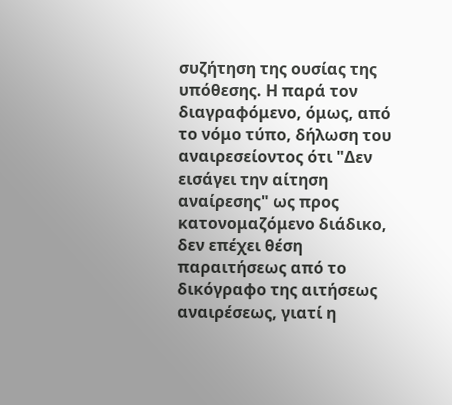συζήτηση της ουσίας της υπόθεσης. Η παρά τον διαγραφόμενο, όμως, από το νόμο τύπο, δήλωση του αναιρεσείοντος ότι "Δεν εισάγει την αίτηση αναίρεσης" ως προς κατονομαζόμενο διάδικο, δεν επέχει θέση παραιτήσεως από το δικόγραφο της αιτήσεως αναιρέσεως, γιατί η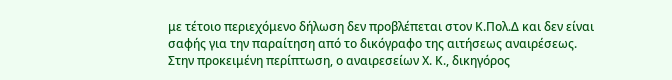με τέτοιο περιεχόμενο δήλωση δεν προβλέπεται στον Κ.Πολ.Δ και δεν είναι σαφής για την παραίτηση από το δικόγραφο της αιτήσεως αναιρέσεως. Στην προκειμένη περίπτωση, ο αναιρεσείων Χ. Κ., δικηγόρος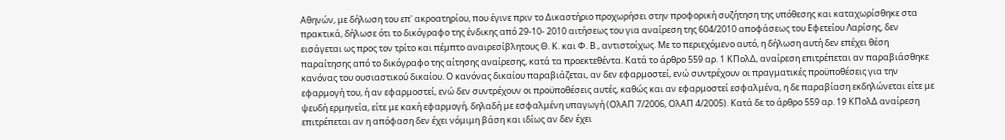Αθηνών, με δήλωση του επ' ακροατηρίου, που έγινε πριν το Δικαστήριο προχωρήσει στην προφορική συζήτηση της υπόθεσης και καταχωρίσθηκε στα πρακτικά, δήλωσε ότι το δικόγραφο της ένδικης από 29-10- 2010 αιτήσεως του για αναίρεση της 604/2010 αποφάσεως του Εφετείου Λαρίσης, δεν εισάγεται ως προς τον τρίτο και πέμπτο αναιρεσίβλητους Θ. Κ. και Φ. Β., αντιστοίχως. Με το περιεχόμενο αυτό, η δήλωση αυτή δεν επέχει θέση παραίτησης από το δικόγραφο της αίτησης αναίρεσης, κατά τα προεκτεθέντα. Κατά το άρθρο 559 αρ. 1 ΚΠολΔ, αναίρεση επιτρέπεται αν παραβιάσθηκε κανόνας του ουσιαστικού δικαίου. Ο κανόνας δικαίου παραβιάζεται, αν δεν εφαρμοστεί, ενώ συντρέχουν οι πραγματικές προϋποθέσεις για την εφαρμογή του, ή αν εφαρμοστεί, ενώ δεν συντρέχουν οι προϋποθέσεις αυτές, καθώς και αν εφαρμοστεί εσφαλμένα, η δε παραβίαση εκδηλώνεται είτε με ψευδή ερμηνεία, είτε με κακή εφαρμογή, δηλαδή με εσφαλμένη υπαγωγή (ΟλΑΠ 7/2006, ΟλΑΠ 4/2005). Κατά δε το άρθρο 559 αρ. 19 ΚΠολΔ αναίρεση επιτρέπεται αν η απόφαση δεν έχει νόμιμη βάση και ιδίως αν δεν έχει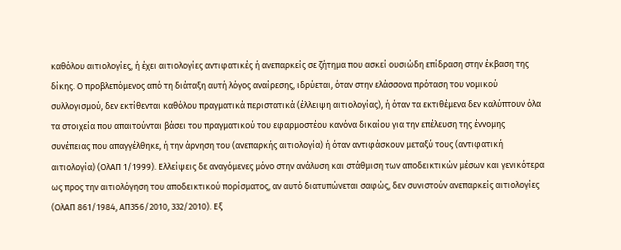καθόλου αιτιολογίες, ή έχει αιτιολογίες αντιφατικές ή ανεπαρκείς σε ζήτημα που ασκεί ουσιώδη επίδραση στην έκβαση της δίκης. Ο προβλεπόμενος από τη διάταξη αυτή λόγος αναίρεσης, ιδρύεται, όταν στην ελάσσονα πρόταση του νομικού συλλογισμού, δεν εκτίθενται καθόλου πραγματικά περιστατικά (έλλειψη αιτιολογίας), ή όταν τα εκτιθέμενα δεν καλύπτουν όλα τα στοιχεία που απαιτούνται βάσει του πραγματικού του εφαρμοστέου κανόνα δικαίου για την επέλευση της έννομης συνέπειας που απαγγέλθηκε, ή την άρνηση του (ανεπαρκής αιτιολογία) ή όταν αντιφάσκουν μεταξύ τους (αντιφατική αιτιολογία) (ΟλΑΠ 1/1999). Ελλείψεις δε αναγόμενες μόνο στην ανάλυση και στάθμιση των αποδεικτικών μέσων και γενικότερα ως προς την αιτιολόγηση του αποδεικτικού πορίσματος, αν αυτό διατυπώνεται σαφώς, δεν συνιστούν ανεπαρκείς αιτιολογίες (ΟλΑΠ 861/1984, ΑΠ356/2010, 332/2010). Εξ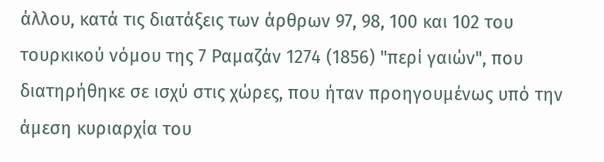άλλου, κατά τις διατάξεις των άρθρων 97, 98, 100 και 102 του τουρκικού νόμου της 7 Ραμαζάν 1274 (1856) "περί γαιών", που διατηρήθηκε σε ισχύ στις χώρες, που ήταν προηγουμένως υπό την άμεση κυριαρχία του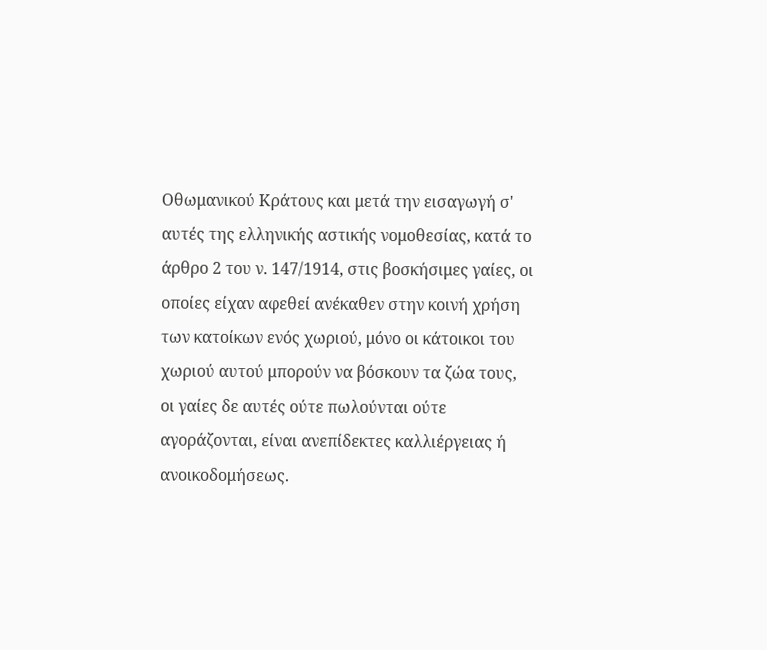Οθωμανικού Κράτους και μετά την εισαγωγή σ' αυτές της ελληνικής αστικής νομοθεσίας, κατά το άρθρο 2 του ν. 147/1914, στις βοσκήσιμες γαίες, οι οποίες είχαν αφεθεί ανέκαθεν στην κοινή χρήση των κατοίκων ενός χωριού, μόνο οι κάτοικοι του χωριού αυτού μπορούν να βόσκουν τα ζώα τους, οι γαίες δε αυτές ούτε πωλούνται ούτε αγοράζονται, είναι ανεπίδεκτες καλλιέργειας ή ανοικοδομήσεως.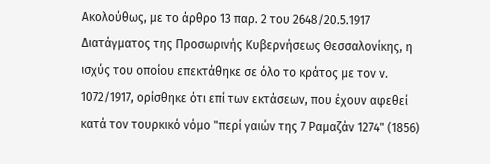Ακολούθως, με το άρθρο 13 παρ. 2 του 2648/20.5.1917 Διατάγματος της Προσωρινής Κυβερνήσεως Θεσσαλονίκης, η ισχύς του οποίου επεκτάθηκε σε όλο το κράτος με τον ν. 1072/1917, ορίσθηκε ότι επί των εκτάσεων, που έχουν αφεθεί κατά τον τουρκικό νόμο "περί γαιών της 7 Ραμαζάν 1274" (1856)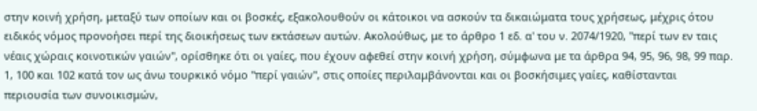στην κοινή χρήση, μεταξύ των οποίων και οι βοσκές, εξακολουθούν οι κάτοικοι να ασκούν τα δικαιώματα τους χρήσεως, μέχρις ότου ειδικός νόμος προνοήσει περί της διοικήσεως των εκτάσεων αυτών. Ακολούθως, με το άρθρο 1 εδ. α' του ν. 2074/1920, "περί των εν ταις νέαις χώραις κοινοτικών γαιών", ορίσθηκε ότι οι γαίες, που έχουν αφεθεί στην κοινή χρήση, σύμφωνα με τα άρθρα 94, 95, 96, 98, 99 παρ. 1, 100 και 102 κατά τον ως άνω τουρκικό νόμο "περί γαιών", στις οποίες περιλαμβάνονται και οι βοσκήσιμες γαίες, καθίστανται περιουσία των συνοικισμών,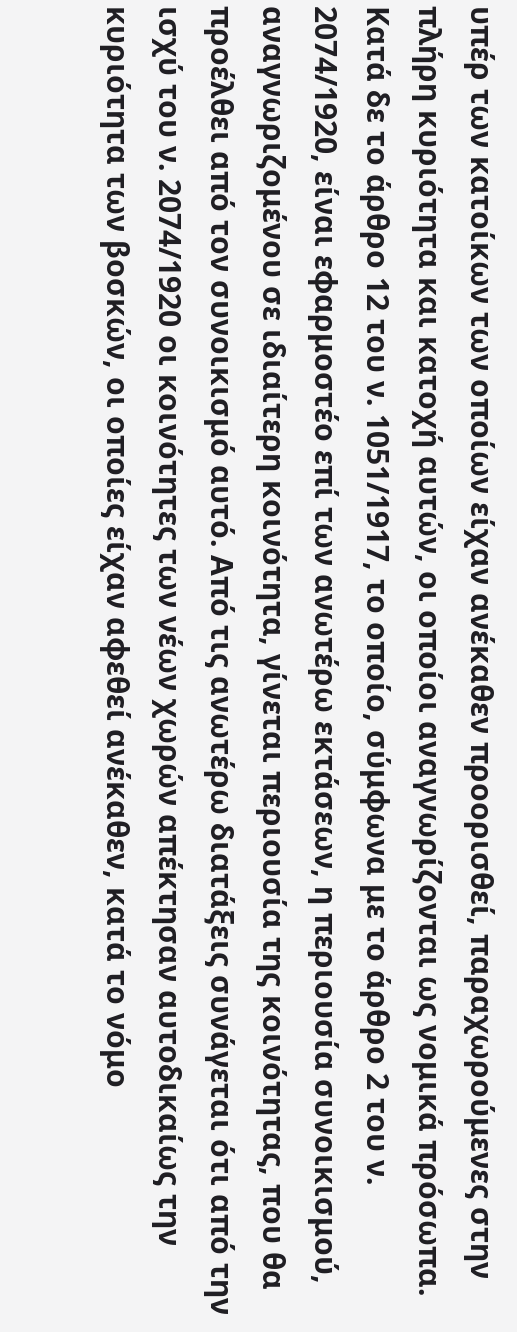υπέρ των κατοίκων των οποίων είχαν ανέκαθεν προορισθεί, παραχωρούμενες στην πλήρη κυριότητα και κατοχή αυτών, οι οποίοι αναγνωρίζονται ως νομικά πρόσωπα. Κατά δε το άρθρο 12 του ν. 1051/1917, το οποίο, σύμφωνα με το άρθρο 2 του ν. 2074/1920, είναι εφαρμοστέο επί των ανωτέρω εκτάσεων, η περιουσία συνοικισμού, αναγνωριζομένου σε ιδιαίτερη κοινότητα, γίνεται περιουσία της κοινότητας, που θα προέλθει από τον συνοικισμό αυτό. Από τις ανωτέρω διατάξεις συνάγεται ότι από την ισχύ του ν. 2074/1920 οι κοινότητες των νέων χωρών απέκτησαν αυτοδικαίως την κυριότητα των βοσκών, οι οποίες είχαν αφεθεί ανέκαθεν, κατά το νόμο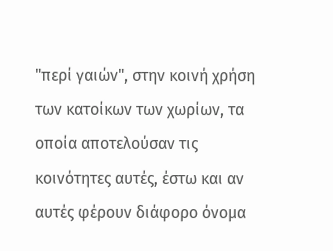"περί γαιών", στην κοινή χρήση των κατοίκων των χωρίων, τα οποία αποτελούσαν τις κοινότητες αυτές, έστω και αν αυτές φέρουν διάφορο όνομα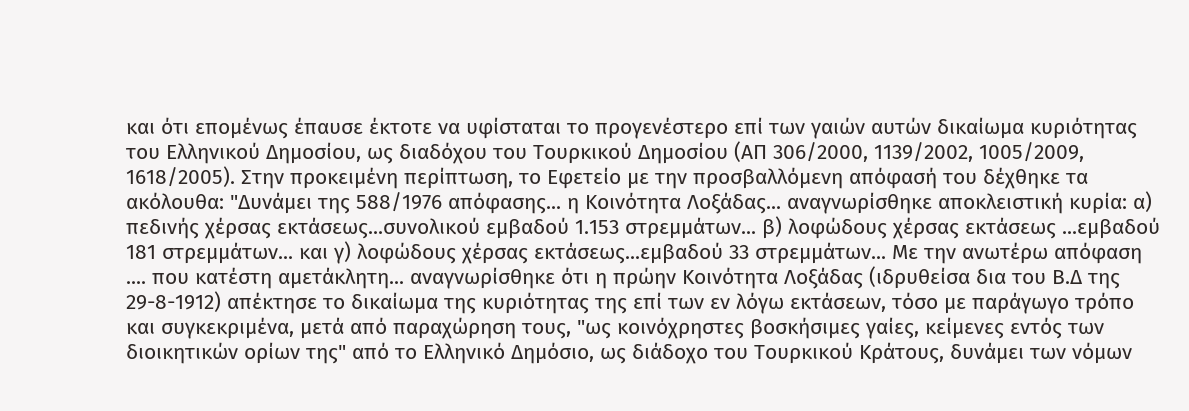και ότι επομένως έπαυσε έκτοτε να υφίσταται το προγενέστερο επί των γαιών αυτών δικαίωμα κυριότητας του Ελληνικού Δημοσίου, ως διαδόχου του Τουρκικού Δημοσίου (ΑΠ 306/2000, 1139/2002, 1005/2009, 1618/2005). Στην προκειμένη περίπτωση, το Εφετείο με την προσβαλλόμενη απόφασή του δέχθηκε τα ακόλουθα: "Δυνάμει της 588/1976 απόφασης... η Κοινότητα Λοξάδας... αναγνωρίσθηκε αποκλειστική κυρία: α) πεδινής χέρσας εκτάσεως...συνολικού εμβαδού 1.153 στρεμμάτων... β) λοφώδους χέρσας εκτάσεως ...εμβαδού 181 στρεμμάτων... και γ) λοφώδους χέρσας εκτάσεως...εμβαδού 33 στρεμμάτων... Με την ανωτέρω απόφαση .... που κατέστη αμετάκλητη... αναγνωρίσθηκε ότι η πρώην Κοινότητα Λοξάδας (ιδρυθείσα δια του Β.Δ της 29-8-1912) απέκτησε το δικαίωμα της κυριότητας της επί των εν λόγω εκτάσεων, τόσο με παράγωγο τρόπο και συγκεκριμένα, μετά από παραχώρηση τους, "ως κοινόχρηστες βοσκήσιμες γαίες, κείμενες εντός των διοικητικών ορίων της" από το Ελληνικό Δημόσιο, ως διάδοχο του Τουρκικού Κράτους, δυνάμει των νόμων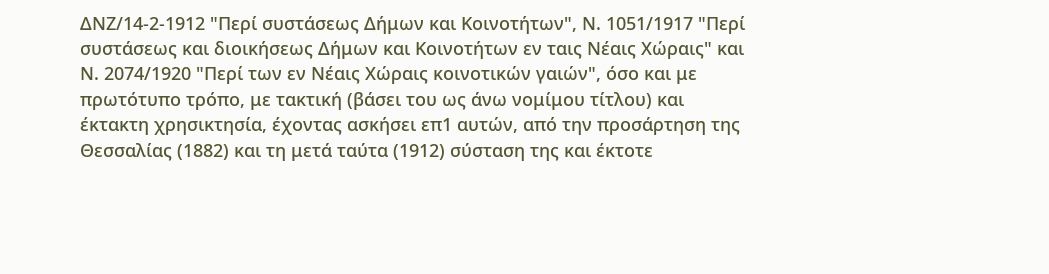ΔΝΖ/14-2-1912 "Περί συστάσεως Δήμων και Κοινοτήτων", Ν. 1051/1917 "Περί συστάσεως και διοικήσεως Δήμων και Κοινοτήτων εν ταις Νέαις Χώραις" και Ν. 2074/1920 "Περί των εν Νέαις Χώραις κοινοτικών γαιών", όσο και με πρωτότυπο τρόπο, με τακτική (βάσει του ως άνω νομίμου τίτλου) και έκτακτη χρησικτησία, έχοντας ασκήσει επ1 αυτών, από την προσάρτηση της Θεσσαλίας (1882) και τη μετά ταύτα (1912) σύσταση της και έκτοτε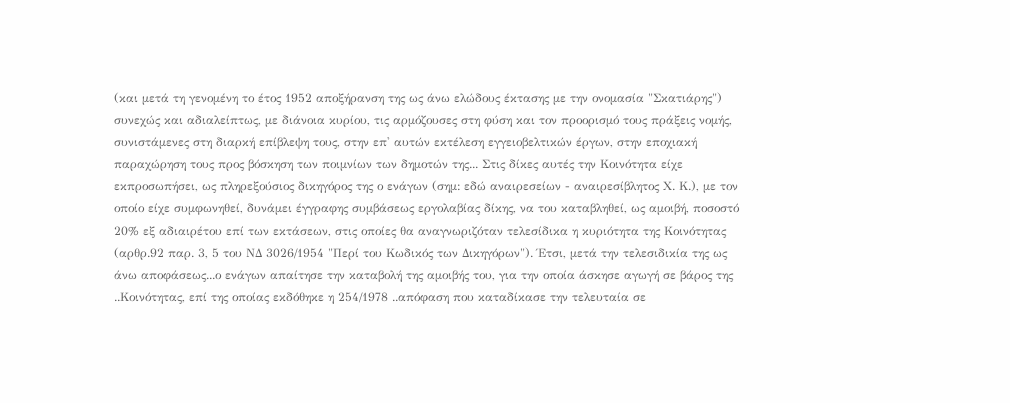(και μετά τη γενομένη το έτος 1952 αποξήρανση της ως άνω ελώδους έκτασης με την ονομασία "Σκατιάρης") συνεχώς και αδιαλείπτως, με διάνοια κυρίου, τις αρμόζουσες στη φύση και τον προορισμό τους πράξεις νομής, συνιστάμενες στη διαρκή επίβλεψη τους, στην επ' αυτών εκτέλεση εγγειοβελτικών έργων, στην εποχιακή παραχώρηση τους προς βόσκηση των ποιμνίων των δημοτών της... Στις δίκες αυτές την Κοινότητα είχε εκπροσωπήσει, ως πληρεξούσιος δικηγόρος της ο ενάγων (σημ: εδώ αναιρεσείων - αναιρεσίβλητος Χ. Κ.), με τον οποίο είχε συμφωνηθεί, δυνάμει έγγραφης συμβάσεως εργολαβίας δίκης, να του καταβληθεί, ως αμοιβή, ποσοστό 20% εξ αδιαιρέτου επί των εκτάσεων, στις οποίες θα αναγνωριζόταν τελεσίδικα η κυριότητα της Κοινότητας (αρθρ.92 παρ. 3, 5 του ΝΔ 3026/1954 "Περί του Κωδικός των Δικηγόρων"). Έτσι, μετά την τελεσιδικία της ως άνω αποφάσεως...ο ενάγων απαίτησε την καταβολή της αμοιβής του, για την οποία άσκησε αγωγή σε βάρος της ..Κοινότητας, επί της οποίας εκδόθηκε η 254/1978 ..απόφαση που καταδίκασε την τελευταία σε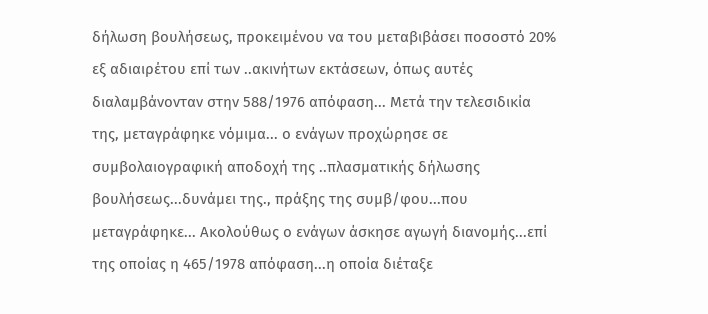δήλωση βουλήσεως, προκειμένου να του μεταβιβάσει ποσοστό 20% εξ αδιαιρέτου επί των ..ακινήτων εκτάσεων, όπως αυτές διαλαμβάνονταν στην 588/1976 απόφαση... Μετά την τελεσιδικία της, μεταγράφηκε νόμιμα... ο ενάγων προχώρησε σε συμβολαιογραφική αποδοχή της ..πλασματικής δήλωσης βουλήσεως...δυνάμει της., πράξης της συμβ/φου...που μεταγράφηκε... Ακολούθως ο ενάγων άσκησε αγωγή διανομής...επί της οποίας η 465/1978 απόφαση...η οποία διέταξε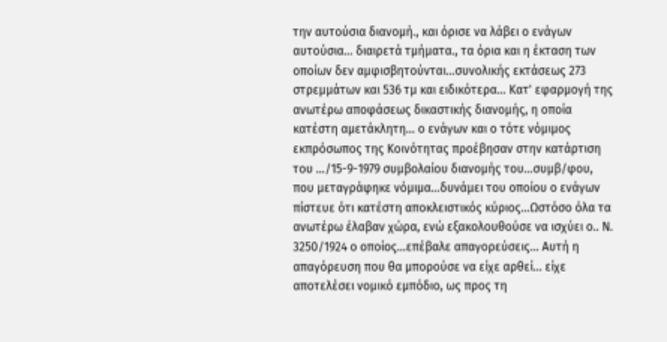την αυτούσια διανομή., και όρισε να λάβει ο ενάγων αυτούσια... διαιρετά τμήματα., τα όρια και η έκταση των οποίων δεν αμφισβητούνται...συνολικής εκτάσεως 273 στρεμμάτων και 536 τμ και ειδικότερα... Κατ' εφαρμογή της ανωτέρω αποφάσεως δικαστικής διανομής, η οποία κατέστη αμετάκλητη... ο ενάγων και ο τότε νόμιμος εκπρόσωπος της Κοινότητας προέβησαν στην κατάρτιση του …/15-9-1979 συμβολαίου διανομής του...συμβ/φου, που μεταγράφηκε νόμιμα...δυνάμει του οποίου ο ενάγων πίστευε ότι κατέστη αποκλειστικός κύριος...Ωστόσο όλα τα ανωτέρω έλαβαν χώρα, ενώ εξακολουθούσε να ισχύει ο.. Ν. 3250/1924 ο οποίος...επέβαλε απαγορεύσεις... Αυτή η απαγόρευση που θα μπορούσε να είχε αρθεί... είχε αποτελέσει νομικό εμπόδιο, ως προς τη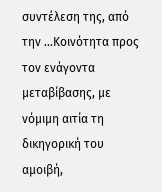συντέλεση της, από την ...Κοινότητα προς τον ενάγοντα μεταβίβασης, με νόμιμη αιτία τη δικηγορική του αμοιβή,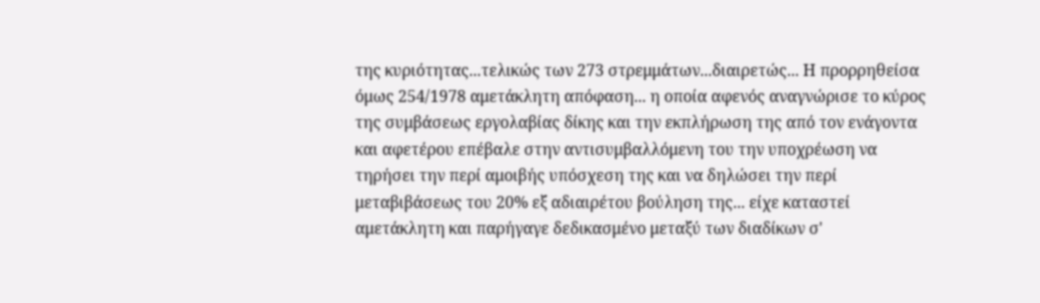της κυριότητας...τελικώς των 273 στρεμμάτων...διαιρετώς... Η προρρηθείσα όμως 254/1978 αμετάκλητη απόφαση... η οποία αφενός αναγνώρισε το κύρος της συμβάσεως εργολαβίας δίκης και την εκπλήρωση της από τον ενάγοντα και αφετέρου επέβαλε στην αντισυμβαλλόμενη του την υποχρέωση να τηρήσει την περί αμοιβής υπόσχεση της και να δηλώσει την περί μεταβιβάσεως του 20% εξ αδιαιρέτου βούληση της... είχε καταστεί αμετάκλητη και παρήγαγε δεδικασμένο μεταξύ των διαδίκων σ'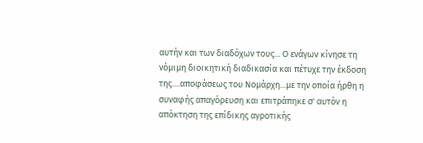αυτήν και των διαδόχων τους... Ο ενάγων κίνησε τη νόμιμη διοικητική διαδικασία και πέτυχε την έκδοση της....αποφάσεως του Νομάρχη...με την οποία ήρθη η συναφής απαγόρευση και επιτράπηκε σ' αυτόν η απόκτηση της επίδικης αγροτικής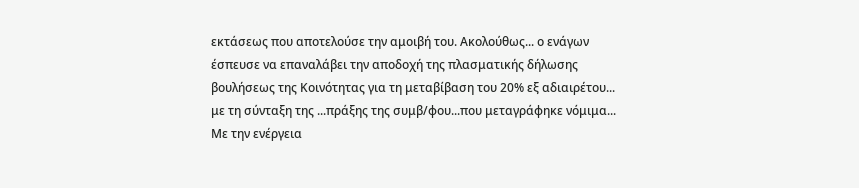εκτάσεως που αποτελούσε την αμοιβή του. Ακολούθως... ο ενάγων έσπευσε να επαναλάβει την αποδοχή της πλασματικής δήλωσης βουλήσεως της Κοινότητας για τη μεταβίβαση του 20% εξ αδιαιρέτου... με τη σύνταξη της ...πράξης της συμβ/φου...που μεταγράφηκε νόμιμα... Με την ενέργεια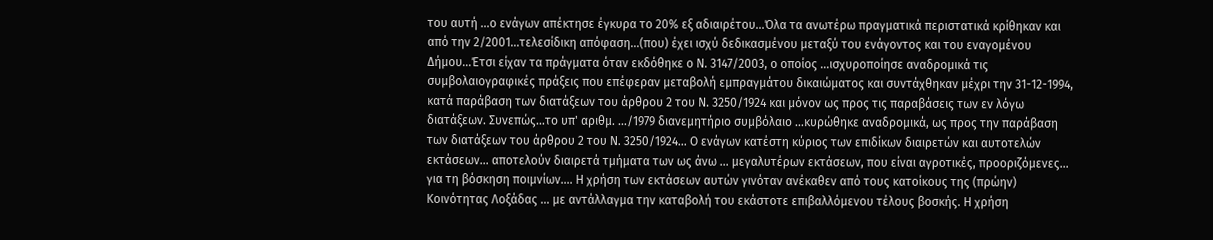του αυτή ...ο ενάγων απέκτησε έγκυρα το 20% εξ αδιαιρέτου...Όλα τα ανωτέρω πραγματικά περιστατικά κρίθηκαν και από την 2/2001...τελεσίδικη απόφαση...(που) έχει ισχύ δεδικασμένου μεταξύ του ενάγοντος και του εναγομένου Δήμου...Έτσι είχαν τα πράγματα όταν εκδόθηκε ο Ν. 3147/2003, ο οποίος ...ισχυροποίησε αναδρομικά τις συμβολαιογραφικές πράξεις που επέφεραν μεταβολή εμπραγμάτου δικαιώματος και συντάχθηκαν μέχρι την 31-12-1994, κατά παράβαση των διατάξεων του άρθρου 2 του Ν. 3250/1924 και μόνον ως προς τις παραβάσεις των εν λόγω διατάξεων. Συνεπώς...το υπ' αριθμ. .../1979 διανεμητήριο συμβόλαιο ...κυρώθηκε αναδρομικά, ως προς την παράβαση των διατάξεων του άρθρου 2 του Ν. 3250/1924... Ο ενάγων κατέστη κύριος των επιδίκων διαιρετών και αυτοτελών εκτάσεων... αποτελούν διαιρετά τμήματα των ως άνω ... μεγαλυτέρων εκτάσεων, που είναι αγροτικές, προοριζόμενες... για τη βόσκηση ποιμνίων.... Η χρήση των εκτάσεων αυτών γινόταν ανέκαθεν από τους κατοίκους της (πρώην) Κοινότητας Λοξάδας ... με αντάλλαγμα την καταβολή του εκάστοτε επιβαλλόμενου τέλους βοσκής. Η χρήση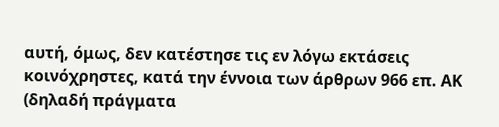αυτή, όμως, δεν κατέστησε τις εν λόγω εκτάσεις κοινόχρηστες, κατά την έννοια των άρθρων 966 επ. ΑΚ (δηλαδή πράγματα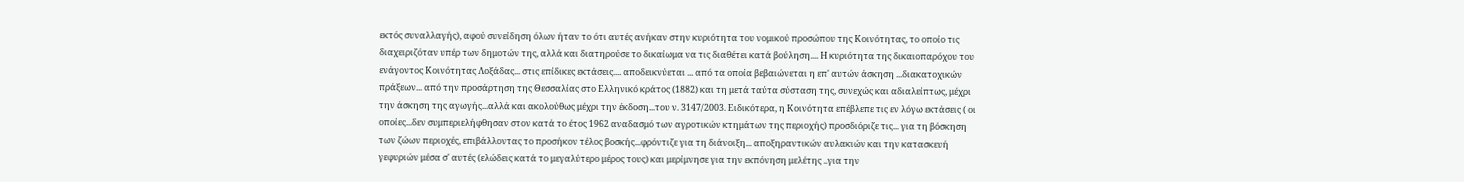εκτός συναλλαγής), αφού συνείδηση όλων ήταν το ότι αυτές ανήκαν στην κυριότητα του νομικού προσώπου της Κοινότητας, το οποίο τις διαχειριζόταν υπέρ των δημοτών της, αλλά και διατηρούσε το δικαίωμα να τις διαθέτει κατά βούληση.... Η κυριότητα της δικαιοπαρόχου του ενάγοντος Κοινότητας Λοξάδας... στις επίδικες εκτάσεις.... αποδεικνύεται ... από τα οποία βεβαιώνεται η επ' αυτών άσκηση ...διακατοχικών πράξεων... από την προσάρτηση της Θεσσαλίας στο Ελληνικό κράτος (1882) και τη μετά ταύτα σύσταση της, συνεχώς και αδιαλείπτως, μέχρι την άσκηση της αγωγής...αλλά και ακολούθως μέχρι την έκδοση...του ν. 3147/2003. Ειδικότερα, η Κοινότητα επέβλεπε τις εν λόγω εκτάσεις ( οι οποίες...δεν συμπεριελήφθησαν στον κατά το έτος 1962 αναδασμό των αγροτικών κτημάτων της περιοχής) προσδιόριζε τις... για τη βόσκηση των ζώων περιοχές, επιβάλλοντας το προσήκον τέλος βοσκής...φρόντιζε για τη διάνοιξη... αποξηραντικών αυλακιών και την κατασκευή γεφυριών μέσα σ' αυτές (ελώδεις κατά το μεγαλύτερο μέρος τους) και μερίμνησε για την εκπόνηση μελέτης ..για την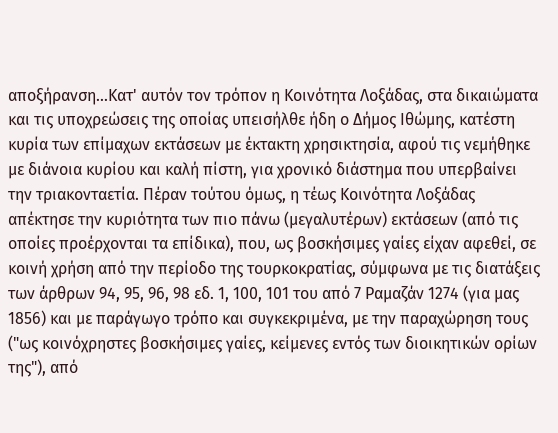αποξήρανση...Κατ' αυτόν τον τρόπον η Κοινότητα Λοξάδας, στα δικαιώματα και τις υποχρεώσεις της οποίας υπεισήλθε ήδη ο Δήμος Ιθώμης, κατέστη κυρία των επίμαχων εκτάσεων με έκτακτη χρησικτησία, αφού τις νεμήθηκε με διάνοια κυρίου και καλή πίστη, για χρονικό διάστημα που υπερβαίνει την τριακονταετία. Πέραν τούτου όμως, η τέως Κοινότητα Λοξάδας απέκτησε την κυριότητα των πιο πάνω (μεγαλυτέρων) εκτάσεων (από τις οποίες προέρχονται τα επίδικα), που, ως βοσκήσιμες γαίες είχαν αφεθεί, σε κοινή χρήση από την περίοδο της τουρκοκρατίας, σύμφωνα με τις διατάξεις των άρθρων 94, 95, 96, 98 εδ. 1, 100, 101 του από 7 Ραμαζάν 1274 (για μας 1856) και με παράγωγο τρόπο και συγκεκριμένα, με την παραχώρηση τους ("ως κοινόχρηστες βοσκήσιμες γαίες, κείμενες εντός των διοικητικών ορίων της"), από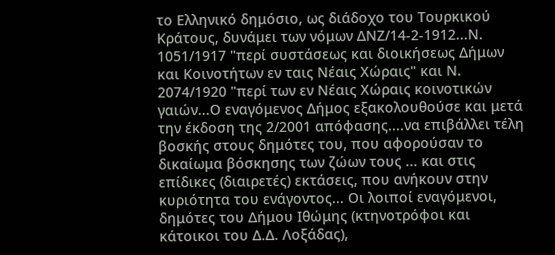το Ελληνικό δημόσιο, ως διάδοχο του Τουρκικού Κράτους, δυνάμει των νόμων ΔΝΖ/14-2-1912...Ν. 1051/1917 "περί συστάσεως και διοικήσεως Δήμων και Κοινοτήτων εν ταις Νέαις Χώραις" και Ν. 2074/1920 "περί των εν Νέαις Χώραις κοινοτικών γαιών...Ο εναγόμενος Δήμος εξακολουθούσε και μετά την έκδοση της 2/2001 απόφασης....να επιβάλλει τέλη βοσκής στους δημότες του, που αφορούσαν το δικαίωμα βόσκησης των ζώων τους ... και στις επίδικες (διαιρετές) εκτάσεις, που ανήκουν στην κυριότητα του ενάγοντος... Οι λοιποί εναγόμενοι, δημότες του Δήμου Ιθώμης (κτηνοτρόφοι και κάτοικοι του Δ.Δ. Λοξάδας),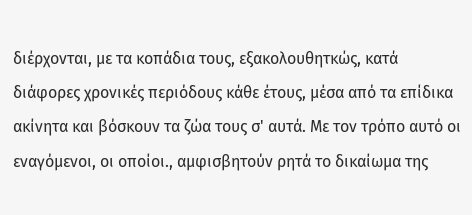διέρχονται, με τα κοπάδια τους, εξακολουθητκώς, κατά διάφορες χρονικές περιόδους κάθε έτους, μέσα από τα επίδικα ακίνητα και βόσκουν τα ζώα τους σ' αυτά. Με τον τρόπο αυτό οι εναγόμενοι, οι οποίοι., αμφισβητούν ρητά το δικαίωμα της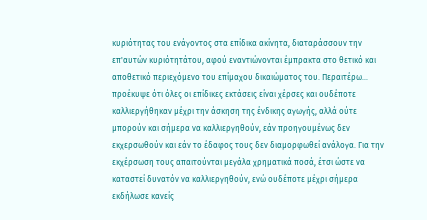κυριότητας του ενάγοντος στα επίδικα ακίνητα, διαταράσσουν την επ'αυτών κυριότητάτου, αφού εναντιώνονται έμπρακτα στο θετικό και αποθετικό περιεχόμενο του επίμαχου δικαιώματος του. Περαιτέρω... προέκυψε ότι όλες οι επίδικες εκτάσεις είναι χέρσες και ουδέποτε καλλιεργήθηκαν μέχρι την άσκηση της ένδικης αγωγής, αλλά ούτε μπορούν και σήμερα να καλλιεργηθούν, εάν προηγουμένως δεν εκχερσωθούν και εάν το έδαφος τους δεν διαμορφωθεί ανάλογα. Για την εκχέρσωση τους απαιτούνται μεγάλα χρηματικά ποσά, έτσι ώστε να καταστεί δυνατόν να καλλιεργηθούν, ενώ ουδέποτε μέχρι σήμερα εκδήλωσε κανείς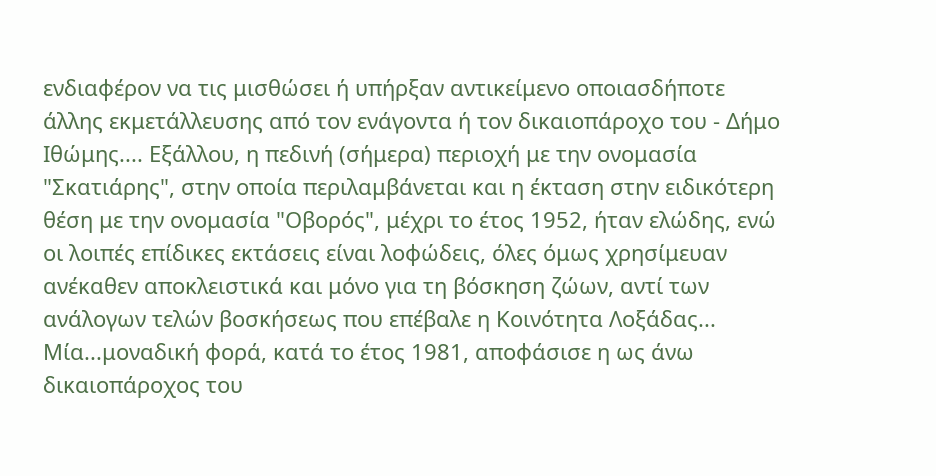ενδιαφέρον να τις μισθώσει ή υπήρξαν αντικείμενο οποιασδήποτε άλλης εκμετάλλευσης από τον ενάγοντα ή τον δικαιοπάροχο του - Δήμο Ιθώμης.... Εξάλλου, η πεδινή (σήμερα) περιοχή με την ονομασία "Σκατιάρης", στην οποία περιλαμβάνεται και η έκταση στην ειδικότερη θέση με την ονομασία "Οβορός", μέχρι το έτος 1952, ήταν ελώδης, ενώ οι λοιπές επίδικες εκτάσεις είναι λοφώδεις, όλες όμως χρησίμευαν ανέκαθεν αποκλειστικά και μόνο για τη βόσκηση ζώων, αντί των ανάλογων τελών βοσκήσεως που επέβαλε η Κοινότητα Λοξάδας... Μία...μοναδική φορά, κατά το έτος 1981, αποφάσισε η ως άνω δικαιοπάροχος του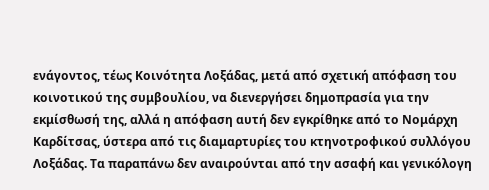ενάγοντος, τέως Κοινότητα Λοξάδας, μετά από σχετική απόφαση του κοινοτικού της συμβουλίου, να διενεργήσει δημοπρασία για την εκμίσθωσή της, αλλά η απόφαση αυτή δεν εγκρίθηκε από το Νομάρχη Καρδίτσας, ύστερα από τις διαμαρτυρίες του κτηνοτροφικού συλλόγου Λοξάδας. Τα παραπάνω δεν αναιρούνται από την ασαφή και γενικόλογη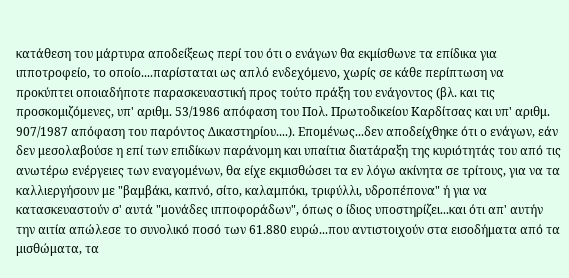κατάθεση του μάρτυρα αποδείξεως περί του ότι ο ενάγων θα εκμίσθωνε τα επίδικα για ιπποτροφείο, το οποίο....παρίσταται ως απλό ενδεχόμενο, χωρίς σε κάθε περίπτωση να προκύπτει οποιαδήποτε παρασκευαστική προς τούτο πράξη του ενάγοντος (βλ. και τις προσκομιζόμενες, υπ' αριθμ. 53/1986 απόφαση του Πολ. Πρωτοδικείου Καρδίτσας και υπ' αριθμ. 907/1987 απόφαση του παρόντος Δικαστηρίου....). Επομένως...δεν αποδείχθηκε ότι ο ενάγων, εάν δεν μεσολαβούσε η επί των επιδίκων παράνομη και υπαίτια διατάραξη της κυριότητάς του από τις ανωτέρω ενέργειες των εναγομένων, θα είχε εκμισθώσει τα εν λόγω ακίνητα σε τρίτους, για να τα καλλιεργήσουν με "βαμβάκι, καπνό, σίτο, καλαμπόκι, τριφύλλι, υδροπέπονα" ή για να κατασκευαστούν σ' αυτά "μονάδες ιπποφοράδων", όπως ο ίδιος υποστηρίζει...και ότι απ' αυτήν την αιτία απώλεσε το συνολικό ποσό των 61.880 ευρώ...που αντιστοιχούν στα εισοδήματα από τα μισθώματα, τα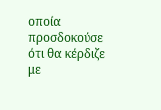οποία προσδοκούσε ότι θα κέρδιζε με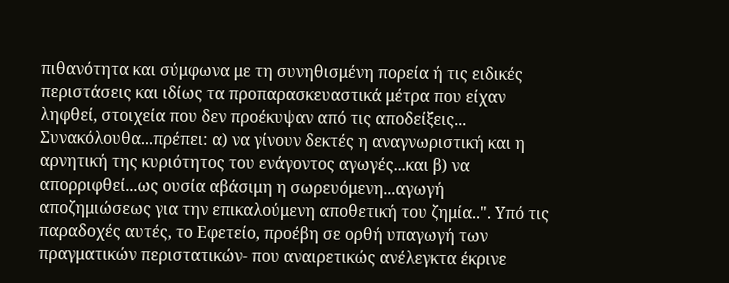πιθανότητα και σύμφωνα με τη συνηθισμένη πορεία ή τις ειδικές περιστάσεις και ιδίως τα προπαρασκευαστικά μέτρα που είχαν ληφθεί, στοιχεία που δεν προέκυψαν από τις αποδείξεις... Συνακόλουθα...πρέπει: α) να γίνουν δεκτές η αναγνωριστική και η αρνητική της κυριότητος του ενάγοντος αγωγές...και β) να απορριφθεί...ως ουσία αβάσιμη η σωρευόμενη...αγωγή αποζημιώσεως για την επικαλούμενη αποθετική του ζημία..". Υπό τις παραδοχές αυτές, το Εφετείο, προέβη σε ορθή υπαγωγή των πραγματικών περιστατικών- που αναιρετικώς ανέλεγκτα έκρινε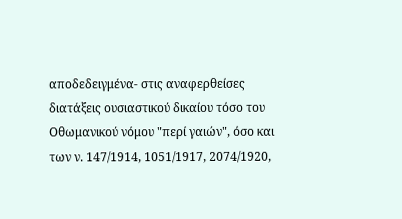αποδεδειγμένα- στις αναφερθείσες διατάξεις ουσιαστικού δικαίου τόσο του Οθωμανικού νόμου "περί γαιών", όσο και των ν. 147/1914, 1051/1917, 2074/1920,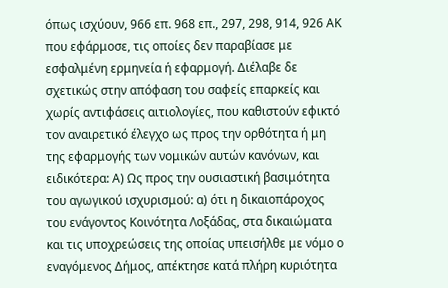όπως ισχύουν, 966 επ. 968 επ., 297, 298, 914, 926 ΑΚ που εφάρμοσε, τις οποίες δεν παραβίασε με εσφαλμένη ερμηνεία ή εφαρμογή. Διέλαβε δε σχετικώς στην απόφαση του σαφείς επαρκείς και χωρίς αντιφάσεις αιτιολογίες, που καθιστούν εφικτό τον αναιρετικό έλεγχο ως προς την ορθότητα ή μη της εφαρμογής των νομικών αυτών κανόνων, και ειδικότερα: Α) Ως προς την ουσιαστική βασιμότητα του αγωγικού ισχυρισμού: α) ότι η δικαιοπάροχος του ενάγοντος Κοινότητα Λοξάδας, στα δικαιώματα και τις υποχρεώσεις της οποίας υπεισήλθε με νόμο ο εναγόμενος Δήμος, απέκτησε κατά πλήρη κυριότητα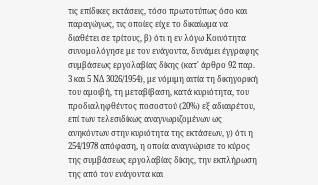τις επίδικες εκτάσεις, τόσο πρωτοτύπως όσο και παραγώγως, τις οποίες είχε το δικαίωμα να διαθέτει σε τρίτους, β) ότι η εν λόγω Κοινότητα συνομολόγησε με τον ενάγοντα, δυνάμει έγγραφης συμβάσεως εργολαβίας δίκης (κατ' άρθρο 92 παρ. 3 και 5 ΝΔ 3026/1954), με νόμιμη αιτία τη δικηγορική του αμοιβή, τη μεταβίβαση, κατά κυριότητα, του προδιαληφθέντος ποσοστού (20%) εξ αδιαιρέτου, επί των τελεσιδίκως αναγνωριζομένων ως ανηκόντων στην κυριότητα της εκτάσεων, γ) ότι η 254/1978 απόφαση, η οποία αναγνώρισε το κύρος της συμβάσεως εργολαβίας δίκης, την εκπλήρωση της από τον ενάγοντα και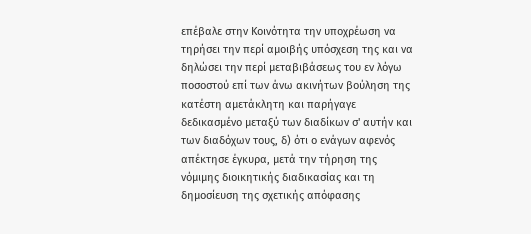επέβαλε στην Κοινότητα την υποχρέωση να τηρήσει την περί αμοιβής υπόσχεση της και να δηλώσει την περί μεταβιβάσεως του εν λόγω ποσοστού επί των άνω ακινήτων βούληση της κατέστη αμετάκλητη και παρήγαγε δεδικασμένο μεταξύ των διαδίκων σ' αυτήν και των διαδόχων τους, δ) ότι ο ενάγων αφενός απέκτησε έγκυρα, μετά την τήρηση της νόμιμης διοικητικής διαδικασίας και τη δημοσίευση της σχετικής απόφασης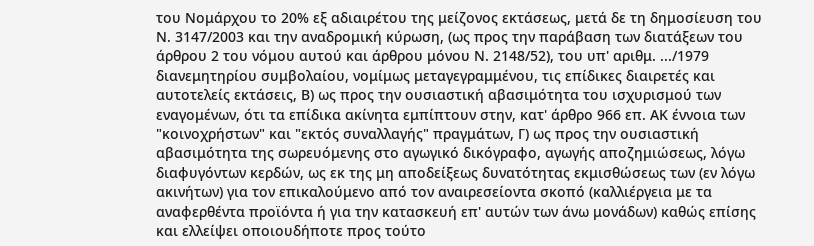του Νομάρχου το 20% εξ αδιαιρέτου της μείζονος εκτάσεως, μετά δε τη δημοσίευση του Ν. 3147/2003 και την αναδρομική κύρωση, (ως προς την παράβαση των διατάξεων του άρθρου 2 του νόμου αυτού και άρθρου μόνου Ν. 2148/52), του υπ' αριθμ. .../1979 διανεμητηρίου συμβολαίου, νομίμως μεταγεγραμμένου, τις επίδικες διαιρετές και αυτοτελείς εκτάσεις, Β) ως προς την ουσιαστική αβασιμότητα του ισχυρισμού των εναγομένων, ότι τα επίδικα ακίνητα εμπίπτουν στην, κατ' άρθρο 966 επ. ΑΚ έννοια των "κοινοχρήστων" και "εκτός συναλλαγής" πραγμάτων, Γ) ως προς την ουσιαστική αβασιμότητα της σωρευόμενης στο αγωγικό δικόγραφο, αγωγής αποζημιώσεως, λόγω διαφυγόντων κερδών, ως εκ της μη αποδείξεως δυνατότητας εκμισθώσεως των (εν λόγω ακινήτων) για τον επικαλούμενο από τον αναιρεσείοντα σκοπό (καλλιέργεια με τα αναφερθέντα προϊόντα ή για την κατασκευή επ' αυτών των άνω μονάδων) καθώς επίσης και ελλείψει οποιουδήποτε προς τούτο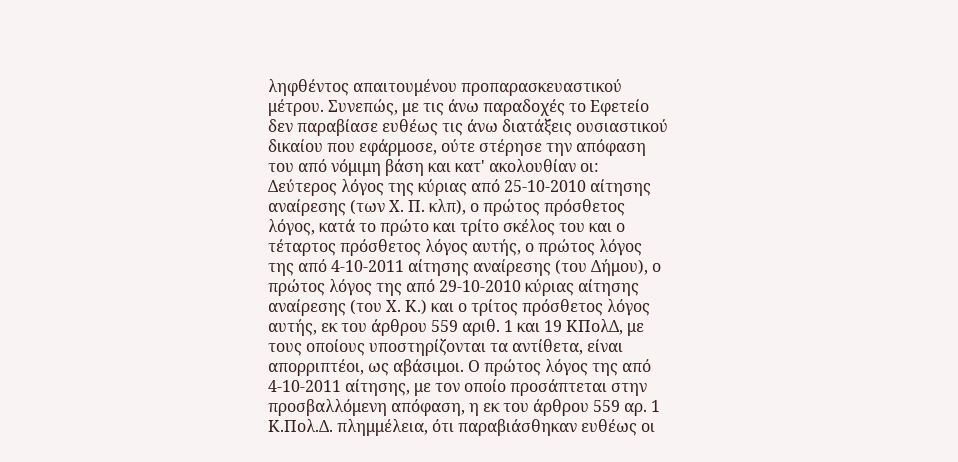ληφθέντος απαιτουμένου προπαρασκευαστικού μέτρου. Συνεπώς, με τις άνω παραδοχές το Εφετείο δεν παραβίασε ευθέως τις άνω διατάξεις ουσιαστικού δικαίου που εφάρμοσε, ούτε στέρησε την απόφαση του από νόμιμη βάση και κατ' ακολουθίαν οι: Δεύτερος λόγος της κύριας από 25-10-2010 αίτησης αναίρεσης (των Χ. Π. κλπ), ο πρώτος πρόσθετος λόγος, κατά το πρώτο και τρίτο σκέλος του και ο τέταρτος πρόσθετος λόγος αυτής, ο πρώτος λόγος της από 4-10-2011 αίτησης αναίρεσης (του Δήμου), ο πρώτος λόγος της από 29-10-2010 κύριας αίτησης αναίρεσης (του Χ. Κ.) και ο τρίτος πρόσθετος λόγος αυτής, εκ του άρθρου 559 αριθ. 1 και 19 ΚΠολΔ, με τους οποίους υποστηρίζονται τα αντίθετα, είναι απορριπτέοι, ως αβάσιμοι. Ο πρώτος λόγος της από 4-10-2011 αίτησης, με τον οποίο προσάπτεται στην προσβαλλόμενη απόφαση, η εκ του άρθρου 559 αρ. 1 Κ.Πολ.Δ. πλημμέλεια, ότι παραβιάσθηκαν ευθέως οι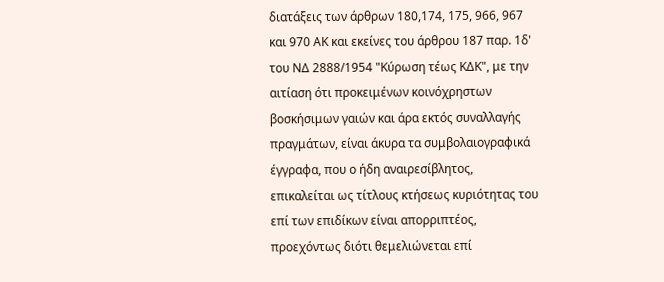διατάξεις των άρθρων 180,174, 175, 966, 967 και 970 ΑΚ και εκείνες του άρθρου 187 παρ. 1δ' του ΝΔ 2888/1954 "Κύρωση τέως ΚΔΚ", με την αιτίαση ότι προκειμένων κοινόχρηστων βοσκήσιμων γαιών και άρα εκτός συναλλαγής πραγμάτων, είναι άκυρα τα συμβολαιογραφικά έγγραφα, που ο ήδη αναιρεσίβλητος, επικαλείται ως τίτλους κτήσεως κυριότητας του επί των επιδίκων είναι απορριπτέος, προεχόντως διότι θεμελιώνεται επί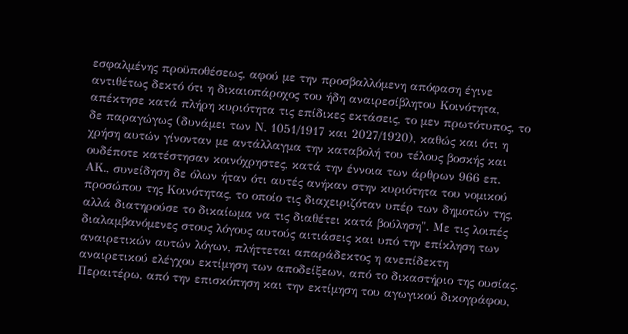εσφαλμένης προϋποθέσεως, αφού με την προσβαλλόμενη απόφαση έγινε αντιθέτως δεκτό ότι η δικαιοπάροχος του ήδη αναιρεσίβλητου Κοινότητα, απέκτησε κατά πλήρη κυριότητα τις επίδικες εκτάσεις, το μεν πρωτότυπος, το δε παραγώγως (δυνάμει των Ν. 1051/1917 και 2027/1920), καθώς και ότι η χρήση αυτών γίνονταν με αντάλλαγμα την καταβολή του τέλους βοσκής και ουδέποτε κατέστησαν κοινόχρηστες, κατά την έννοια των άρθρων 966 επ. ΑΚ., συνείδηση δε όλων ήταν ότι αυτές ανήκαν στην κυριότητα του νομικού προσώπου της Κοινότητας, το οποίο τις διαχειριζόταν υπέρ των δημοτών της, αλλά διατηρούσε το δικαίωμα να τις διαθέτει κατά βούληση". Με τις λοιπές διαλαμβανόμενες στους λόγους αυτούς αιτιάσεις και υπό την επίκληση των αναιρετικών αυτών λόγων, πλήττεται απαράδεκτος η ανεπίδεκτη αναιρετικού ελέγχου εκτίμηση των αποδείξεων, από το δικαστήριο της ουσίας. Περαιτέρω, από την επισκόπηση και την εκτίμηση του αγωγικού δικογράφου,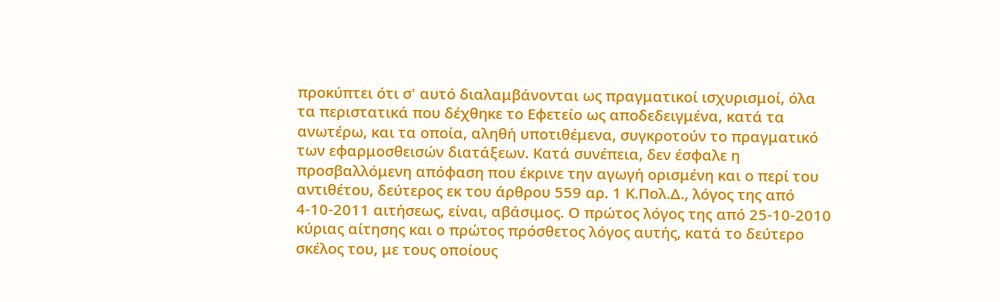προκύπτει ότι σ' αυτό διαλαμβάνονται ως πραγματικοί ισχυρισμοί, όλα τα περιστατικά που δέχθηκε το Εφετείο ως αποδεδειγμένα, κατά τα ανωτέρω, και τα οποία, αληθή υποτιθέμενα, συγκροτούν το πραγματικό των εφαρμοσθεισών διατάξεων. Κατά συνέπεια, δεν έσφαλε η προσβαλλόμενη απόφαση που έκρινε την αγωγή ορισμένη και ο περί του αντιθέτου, δεύτερος εκ του άρθρου 559 αρ. 1 Κ.Πολ.Δ., λόγος της από 4-10-2011 αιτήσεως, είναι, αβάσιμος. Ο πρώτος λόγος της από 25-10-2010 κύριας αίτησης και ο πρώτος πρόσθετος λόγος αυτής, κατά το δεύτερο σκέλος του, με τους οποίους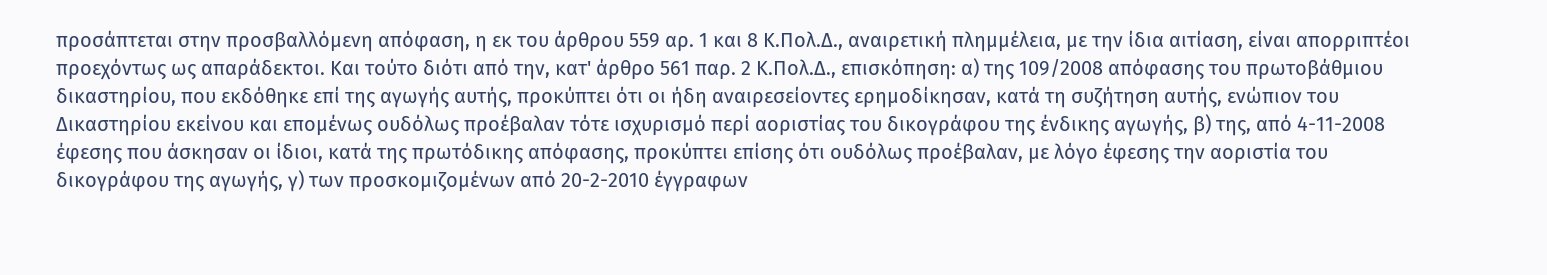προσάπτεται στην προσβαλλόμενη απόφαση, η εκ του άρθρου 559 αρ. 1 και 8 Κ.Πολ.Δ., αναιρετική πλημμέλεια, με την ίδια αιτίαση, είναι απορριπτέοι προεχόντως ως απαράδεκτοι. Και τούτο διότι από την, κατ' άρθρο 561 παρ. 2 Κ.Πολ.Δ., επισκόπηση: α) της 109/2008 απόφασης του πρωτοβάθμιου δικαστηρίου, που εκδόθηκε επί της αγωγής αυτής, προκύπτει ότι οι ήδη αναιρεσείοντες ερημοδίκησαν, κατά τη συζήτηση αυτής, ενώπιον του Δικαστηρίου εκείνου και επομένως ουδόλως προέβαλαν τότε ισχυρισμό περί αοριστίας του δικογράφου της ένδικης αγωγής, β) της, από 4-11-2008 έφεσης που άσκησαν οι ίδιοι, κατά της πρωτόδικης απόφασης, προκύπτει επίσης ότι ουδόλως προέβαλαν, με λόγο έφεσης την αοριστία του δικογράφου της αγωγής, γ) των προσκομιζομένων από 20-2-2010 έγγραφων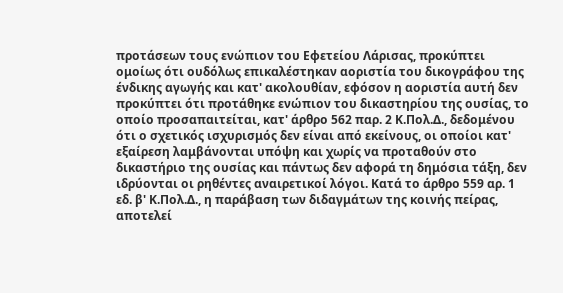προτάσεων τους ενώπιον του Εφετείου Λάρισας, προκύπτει ομοίως ότι ουδόλως επικαλέστηκαν αοριστία του δικογράφου της ένδικης αγωγής και κατ' ακολουθίαν, εφόσον η αοριστία αυτή δεν προκύπτει ότι προτάθηκε ενώπιον του δικαστηρίου της ουσίας, το οποίο προσαπαιτείται, κατ' άρθρο 562 παρ. 2 Κ.Πολ.Δ., δεδομένου ότι ο σχετικός ισχυρισμός δεν είναι από εκείνους, οι οποίοι κατ' εξαίρεση λαμβάνονται υπόψη και χωρίς να προταθούν στο δικαστήριο της ουσίας και πάντως δεν αφορά τη δημόσια τάξη, δεν ιδρύονται οι ρηθέντες αναιρετικοί λόγοι. Κατά το άρθρο 559 αρ. 1 εδ. β' Κ.Πολ.Δ., η παράβαση των διδαγμάτων της κοινής πείρας, αποτελεί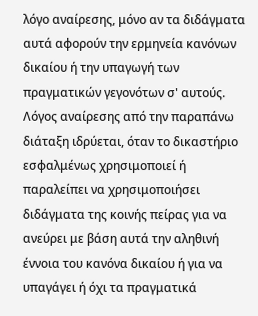λόγο αναίρεσης, μόνο αν τα διδάγματα αυτά αφορούν την ερμηνεία κανόνων δικαίου ή την υπαγωγή των πραγματικών γεγονότων σ' αυτούς. Λόγος αναίρεσης από την παραπάνω διάταξη ιδρύεται, όταν το δικαστήριο εσφαλμένως χρησιμοποιεί ή παραλείπει να χρησιμοποιήσει διδάγματα της κοινής πείρας για να ανεύρει με βάση αυτά την αληθινή έννοια του κανόνα δικαίου ή για να υπαγάγει ή όχι τα πραγματικά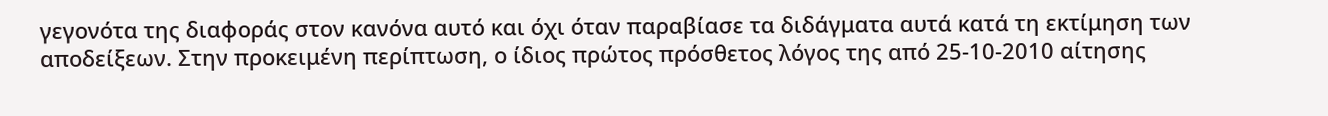γεγονότα της διαφοράς στον κανόνα αυτό και όχι όταν παραβίασε τα διδάγματα αυτά κατά τη εκτίμηση των αποδείξεων. Στην προκειμένη περίπτωση, ο ίδιος πρώτος πρόσθετος λόγος της από 25-10-2010 αίτησης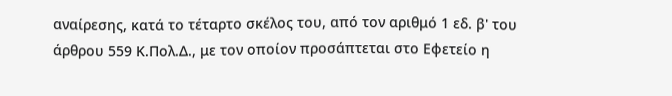αναίρεσης, κατά το τέταρτο σκέλος του, από τον αριθμό 1 εδ. β' του άρθρου 559 Κ.Πολ.Δ., με τον οποίον προσάπτεται στο Εφετείο η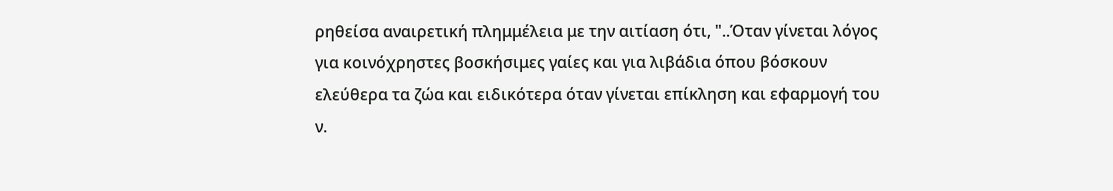ρηθείσα αναιρετική πλημμέλεια με την αιτίαση ότι, "..Όταν γίνεται λόγος για κοινόχρηστες βοσκήσιμες γαίες και για λιβάδια όπου βόσκουν ελεύθερα τα ζώα και ειδικότερα όταν γίνεται επίκληση και εφαρμογή του ν.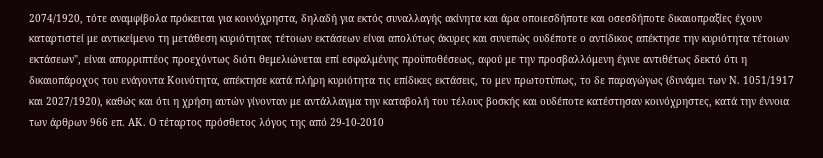2074/1920, τότε αναμφίβολα πρόκειται για κοινόχρηστα, δηλαδή για εκτός συναλλαγής ακίνητα και άρα οποιεσδήποτε και οσεσδήποτε δικαιοπραξίες έχουν καταρτιστεί με αντικείμενο τη μετάθεση κυριότητας τέτοιων εκτάσεων είναι απολύτως άκυρες και συνεπώς ουδέποτε ο αντίδικος απέκτησε την κυριότητα τέτοιων εκτάσεων", είναι απορριπτέος προεχόντως διότι θεμελιώνεται επί εσφαλμένης προϋποθέσεως, αφού με την προσβαλλόμενη έγινε αντιθέτως δεκτό ότι η δικαιοπάροχος του ενάγοντα Κοινότητα, απέκτησε κατά πλήρη κυριότητα τις επίδικες εκτάσεις, το μεν πρωτοτύπως, το δε παραγώγως (δυνάμει των Ν. 1051/1917 και 2027/1920), καθώς και ότι η χρήση αυτών γίνονταν με αντάλλαγμα την καταβολή του τέλους βοσκής και ουδέποτε κατέστησαν κοινόχρηστες, κατά την έννοια των άρθρων 966 επ. ΑΚ. Ο τέταρτος πρόσθετος λόγος της από 29-10-2010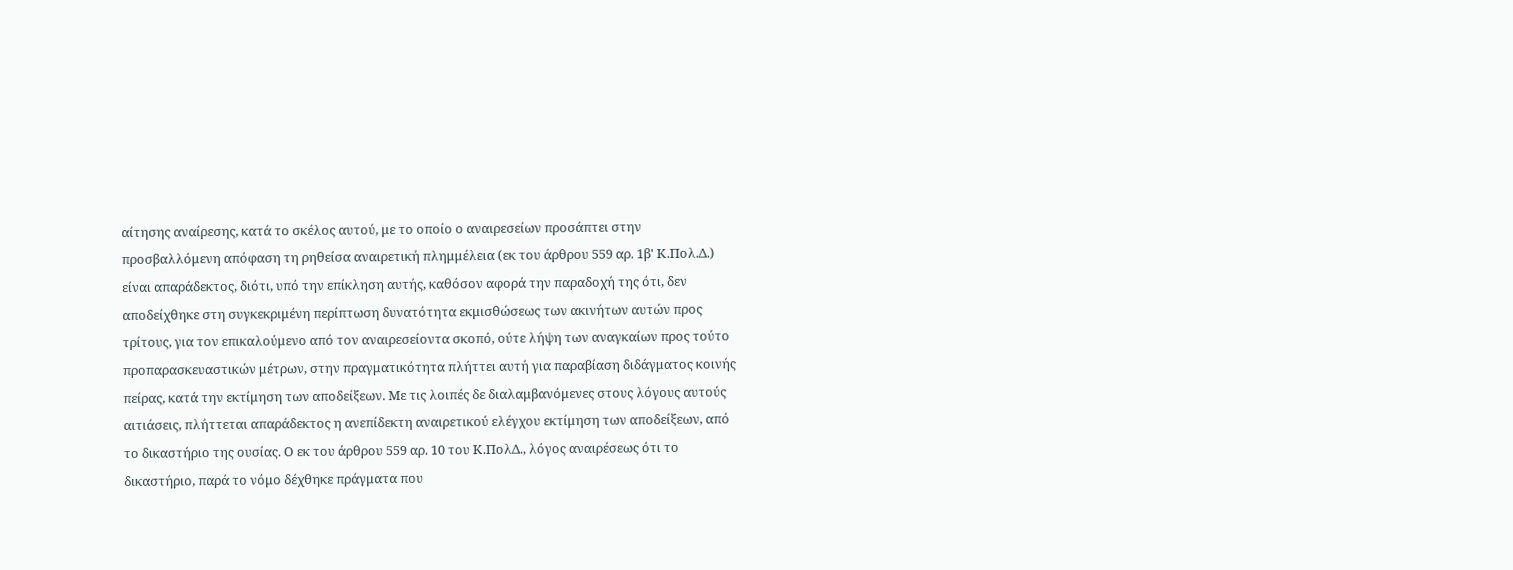αίτησης αναίρεσης, κατά το σκέλος αυτού, με το οποίο ο αναιρεσείων προσάπτει στην προσβαλλόμενη απόφαση τη ρηθείσα αναιρετική πλημμέλεια (εκ του άρθρου 559 αρ. 1β' Κ.Πολ.Δ.) είναι απαράδεκτος, διότι, υπό την επίκληση αυτής, καθόσον αφορά την παραδοχή της ότι, δεν αποδείχθηκε στη συγκεκριμένη περίπτωση δυνατότητα εκμισθώσεως των ακινήτων αυτών προς τρίτους, για τον επικαλούμενο από τον αναιρεσείοντα σκοπό, ούτε λήψη των αναγκαίων προς τούτο προπαρασκευαστικών μέτρων, στην πραγματικότητα πλήττει αυτή για παραβίαση διδάγματος κοινής πείρας, κατά την εκτίμηση των αποδείξεων. Με τις λοιπές δε διαλαμβανόμενες στους λόγους αυτούς αιτιάσεις, πλήττεται απαράδεκτος η ανεπίδεκτη αναιρετικού ελέγχου εκτίμηση των αποδείξεων, από το δικαστήριο της ουσίας. Ο εκ του άρθρου 559 αρ. 10 του Κ.ΠολΔ., λόγος αναιρέσεως ότι το δικαστήριο, παρά το νόμο δέχθηκε πράγματα που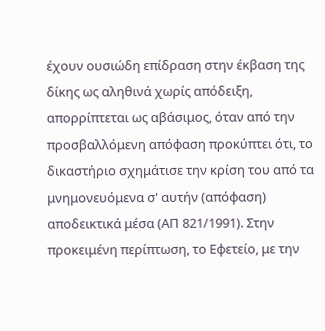έχουν ουσιώδη επίδραση στην έκβαση της δίκης ως αληθινά χωρίς απόδειξη, απορρίπτεται ως αβάσιμος, όταν από την προσβαλλόμενη απόφαση προκύπτει ότι, το δικαστήριο σχημάτισε την κρίση του από τα μνημονευόμενα σ' αυτήν (απόφαση) αποδεικτικά μέσα (ΑΠ 821/1991). Στην προκειμένη περίπτωση, το Εφετείο, με την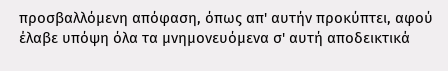προσβαλλόμενη απόφαση, όπως απ' αυτήν προκύπτει, αφού έλαβε υπόψη όλα τα μνημονευόμενα σ' αυτή αποδεικτικά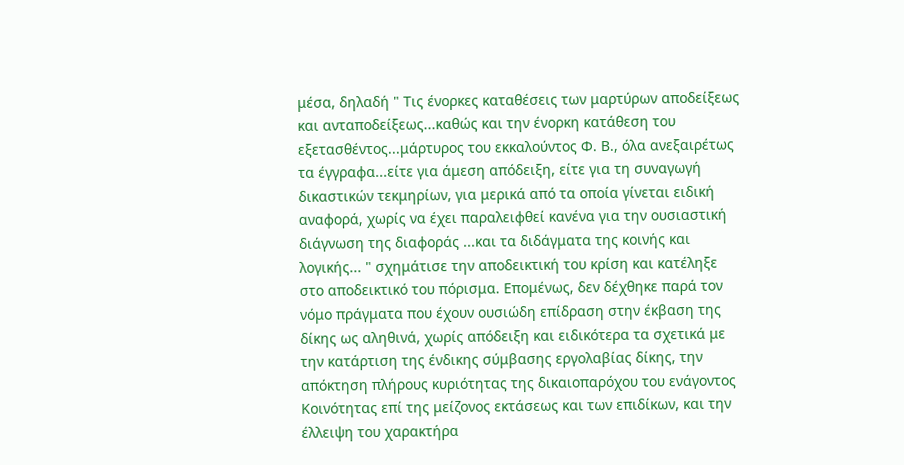μέσα, δηλαδή " Τις ένορκες καταθέσεις των μαρτύρων αποδείξεως και ανταποδείξεως...καθώς και την ένορκη κατάθεση του εξετασθέντος...μάρτυρος του εκκαλούντος Φ. Β., όλα ανεξαιρέτως τα έγγραφα...είτε για άμεση απόδειξη, είτε για τη συναγωγή δικαστικών τεκμηρίων, για μερικά από τα οποία γίνεται ειδική αναφορά, χωρίς να έχει παραλειφθεί κανένα για την ουσιαστική διάγνωση της διαφοράς ...και τα διδάγματα της κοινής και λογικής... " σχημάτισε την αποδεικτική του κρίση και κατέληξε στο αποδεικτικό του πόρισμα. Επομένως, δεν δέχθηκε παρά τον νόμο πράγματα που έχουν ουσιώδη επίδραση στην έκβαση της δίκης ως αληθινά, χωρίς απόδειξη και ειδικότερα τα σχετικά με την κατάρτιση της ένδικης σύμβασης εργολαβίας δίκης, την απόκτηση πλήρους κυριότητας της δικαιοπαρόχου του ενάγοντος Κοινότητας επί της μείζονος εκτάσεως και των επιδίκων, και την έλλειψη του χαρακτήρα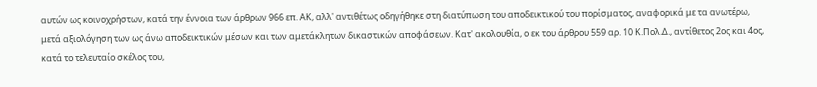αυτών ως κοινοχρήστων, κατά την έννοια των άρθρων 966 επ. ΑΚ, αλλ' αντιθέτως οδηγήθηκε στη διατύπωση του αποδεικτικού του πορίσματος, αναφορικά με τα ανωτέρω, μετά αξιολόγηση των ως άνω αποδεικτικών μέσων και των αμετάκλητων δικαστικών αποφάσεων. Κατ' ακολουθία, ο εκ του άρθρου 559 αρ. 10 Κ.Πολ.Δ., αντίθετος 2ος και 4ος, κατά το τελευταίο σκέλος του,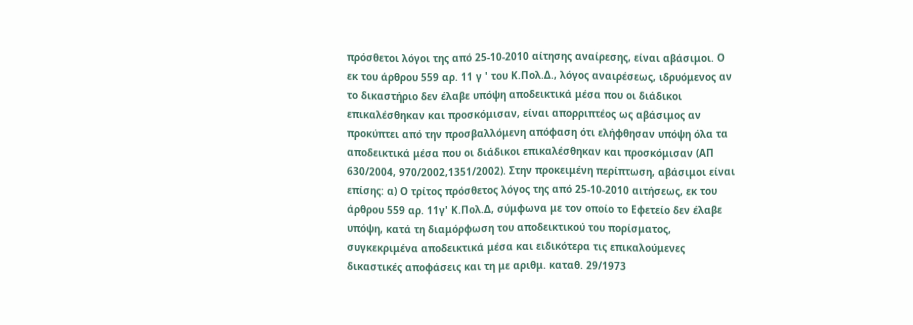πρόσθετοι λόγοι της από 25-10-2010 αίτησης αναίρεσης, είναι αβάσιμοι. Ο εκ του άρθρου 559 αρ. 11 γ ' του Κ.Πολ.Δ., λόγος αναιρέσεως, ιδρυόμενος αν το δικαστήριο δεν έλαβε υπόψη αποδεικτικά μέσα που οι διάδικοι επικαλέσθηκαν και προσκόμισαν, είναι απορριπτέος ως αβάσιμος αν προκύπτει από την προσβαλλόμενη απόφαση ότι ελήφθησαν υπόψη όλα τα αποδεικτικά μέσα που οι διάδικοι επικαλέσθηκαν και προσκόμισαν (ΑΠ 630/2004, 970/2002,1351/2002). Στην προκειμένη περίπτωση, αβάσιμοι είναι επίσης: α) Ο τρίτος πρόσθετος λόγος της από 25-10-2010 αιτήσεως, εκ του άρθρου 559 αρ. 11γ' Κ.Πολ.Δ, σύμφωνα με τον οποίο το Εφετείο δεν έλαβε υπόψη, κατά τη διαμόρφωση του αποδεικτικού του πορίσματος, συγκεκριμένα αποδεικτικά μέσα και ειδικότερα τις επικαλούμενες δικαστικές αποφάσεις και τη με αριθμ. καταθ. 29/1973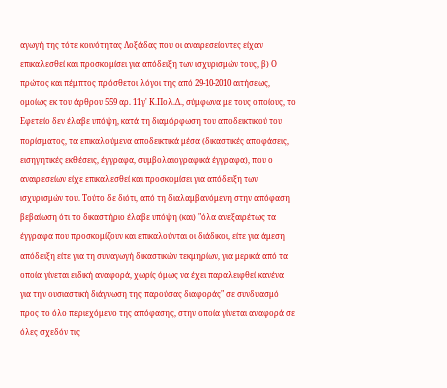αγωγή της τότε κοινότητας Λοξάδας που οι αναιρεσείοντες είχαν επικαλεσθεί και προσκομίσει για απόδειξη των ισχυρισμών τους, β) Ο πρώτος και πέμπτος πρόσθετοι λόγοι της από 29-10-2010 αιτήσεως, ομοίως εκ του άρθρου 559 αρ. 11γ' Κ.Πολ.Δ., σύμφωνα με τους οποίους, το Εφετείο δεν έλαβε υπόψη, κατά τη διαμόρφωση του αποδεικτικού του πορίσματος, τα επικαλούμενα αποδεικτικά μέσα (δικαστικές αποφάσεις, εισηγητικές εκθέσεις, έγγραφα, συμβολαιογραφικά έγγραφα), που ο αναιρεσείων είχε επικαλεσθεί και προσκομίσει για απόδειξη των ισχυρισμών του. Τούτο δε διότι, από τη διαλαμβανόμενη στην απόφαση βεβαίωση ότι το δικαστήριο έλαβε υπόψη (και) "όλα ανεξαιρέτως τα έγγραφα που προσκομίζουν και επικαλούνται οι διάδικοι, είτε για άμεση απόδειξη είτε για τη συναγωγή δικαστικών τεκμηρίων, για μερικά από τα οποία γίνεται ειδική αναφορά, χωρίς όμως να έχει παραλειφθεί κανένα για την ουσιαστική διάγνωση της παρούσας διαφοράς" σε συνδυασμό προς το όλο περιεχόμενο της απόφασης, στην οποία γίνεται αναφορά σε όλες σχεδόν τις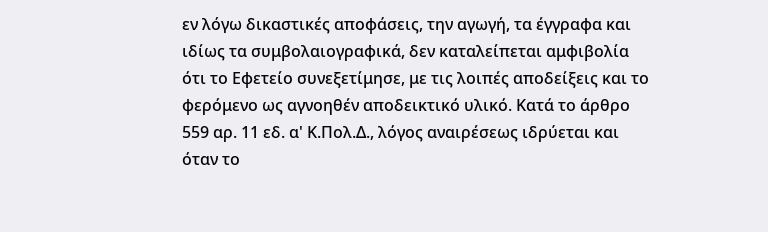εν λόγω δικαστικές αποφάσεις, την αγωγή, τα έγγραφα και ιδίως τα συμβολαιογραφικά, δεν καταλείπεται αμφιβολία ότι το Εφετείο συνεξετίμησε, με τις λοιπές αποδείξεις και το φερόμενο ως αγνοηθέν αποδεικτικό υλικό. Κατά το άρθρο 559 αρ. 11 εδ. α' Κ.Πολ.Δ., λόγος αναιρέσεως ιδρύεται και όταν το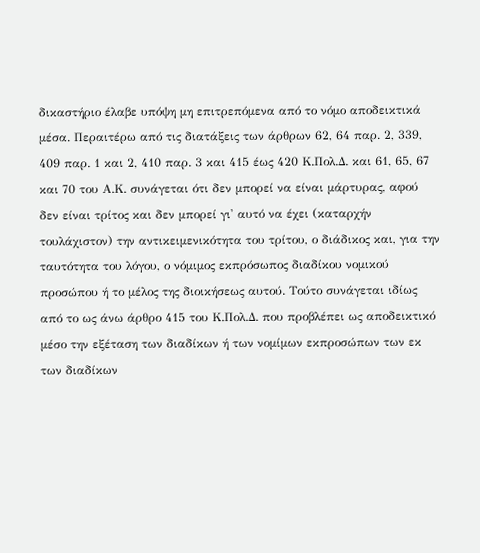δικαστήριο έλαβε υπόψη μη επιτρεπόμενα από το νόμο αποδεικτικά μέσα. Περαιτέρω από τις διατάξεις των άρθρων 62, 64 παρ. 2, 339, 409 παρ. 1 και 2, 410 παρ. 3 και 415 έως 420 Κ.Πολ.Δ. και 61, 65, 67 και 70 του Α.Κ. συνάγεται ότι δεν μπορεί να είναι μάρτυρας, αφού δεν είναι τρίτος και δεν μπορεί γι' αυτό να έχει (καταρχήν τουλάχιστον) την αντικειμενικότητα του τρίτου, ο διάδικος και, για την ταυτότητα του λόγου, ο νόμιμος εκπρόσωπος διαδίκου νομικού προσώπου ή το μέλος της διοικήσεως αυτού. Τούτο συνάγεται ιδίως από το ως άνω άρθρο 415 του Κ.Πολ.Δ. που προβλέπει ως αποδεικτικό μέσο την εξέταση των διαδίκων ή των νομίμων εκπροσώπων των εκ των διαδίκων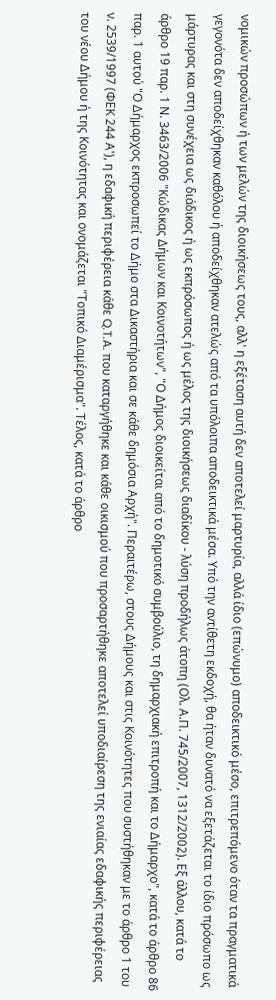νομικών προσώπων ή των μελών της διοικήσεως τους, αλλ' η εξέταση αυτή δεν αποτελεί μαρτυρία, αλλά ίδιο (επώνυμο) αποδεικτικό μέσο, επιτρεπόμενο όταν τα πραγματικά γεγονότα δεν αποδείχθηκαν καθόλου ή αποδείχθηκαν ατελώς από τα υπόλοιπα αποδεικτικά μέσα. Υπό την αντίθετη εκδοχή, θα ήταν δυνατό να εξετάζεται το ίδιο πρόσωπο ως μάρτυρας και στη συνέχεια ως διάδικος ή ως εκπρόσωπος ή ως μέλος της διοικήσεως διαδίκου - λύση προδήλως άτοπη (Ολ. Α.Π. 745/2007, 1312/2002). Εξ άλλου, κατά το άρθρο 19 παρ. 1 Ν. 3463/2006 "Κώδικας Δήμων και Κοινοτήτων", "Ο Δήμος διοικείται από το δημοτικό συμβούλιο, τη δημαρχιακή επιτροπή και το Δήμαρχο", κατά το άρθρο 86 παρ. 1 αυτού "Ο Δήμαρχος εκπροσωπεί το Δήμο στα Δικαστήρια και σε κάθε δημόσια Αρχή". Περαιτέρω, στους Δήμους και στις Κοινότητες που συστήθηκαν με το άρθρο 1 του ν. 2539/1997 (ΦΕΚ 244 Α'), η εδαφική περιφέρεια κάθε Q.T.A. που καταργήθηκε και κάθε οικισμού που προσαρτήθηκε αποτελεί υποδιαίρεση της ενιαίας εδαφικής περιφέρειας του νέου Δήμου ή της Κοινότητας και ονομάζεται "Τοπικό Διαμέρισμα". Τέλος, κατά το άρθρο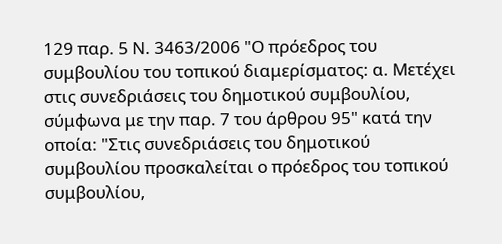129 παρ. 5 Ν. 3463/2006 "Ο πρόεδρος του συμβουλίου του τοπικού διαμερίσματος: α. Μετέχει στις συνεδριάσεις του δημοτικού συμβουλίου, σύμφωνα με την παρ. 7 του άρθρου 95" κατά την οποία: "Στις συνεδριάσεις του δημοτικού συμβουλίου προσκαλείται ο πρόεδρος του τοπικού συμβουλίου,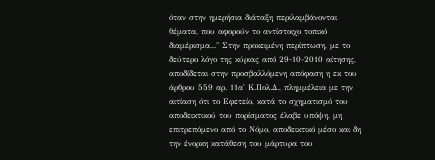όταν στην ημερήσια διάταξη περιλαμβάνονται θέματα, που αφορούν το αντίστοιχο τοπικό διαμέρισμα..." Στην προκειμένη περίπτωση, με το δεύτερο λόγο της κύριας από 29-10-2010 αίτησης, αποδίδεται στην προσβαλλόμενη απόφαση η εκ του άρθρου 559 αρ. 11α' Κ.Πολ.Δ., πλημμέλεια με την αιτίαση ότι το Εφετείο, κατά το σχηματισμό του αποδεικτικού του πορίσματος έλαβε υπόψη, μη επιτρεπόμενο από το Νόμο, αποδεικτικό μέσο και δη την ένορκη κατάθεση του μάρτυρα του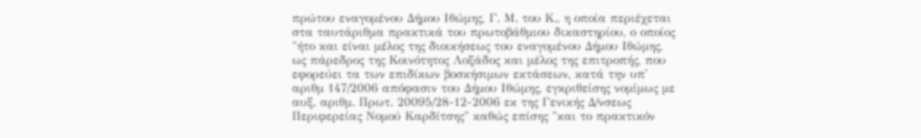πρώτου εναγομένου Δήμου Ιθώμης, Γ. Μ. του Κ., η οποία περιέχεται στα ταυτάριθμα πρακτικά του πρωτοβάθμιου δικαστηρίου, ο οποίος "ήτο και είναι μέλος της διοικήσεως του εναγομένου Δήμου Ιθώμης, ως πάρεδρος της Κοινότητος Λοξάδος και μέλος της επιτροπής, που εφορεύει τα των επιδίκων βοσκήσιμων εκτάσεων, κατά την υπ' αριθμ 147/2006 απόφασιν του Δήμου Ιθώμης, εγκριθείσης νομίμως με αυξ. αριθμ. Πρωτ. 20095/28-12-2006 εκ της Γενικής Δ/νσεως Περιφερείας Νομού Καρδίτσης" καθώς επίσης "και το πρακτικόν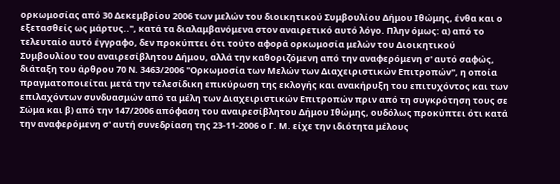ορκωμοσίας από 30 Δεκεμβρίου 2006 των μελών του διοικητικού Συμβουλίου Δήμου Ιθώμης, ένθα και ο εξετασθείς ως μάρτυς..", κατά τα διαλαμβανόμενα στον αναιρετικό αυτό λόγο. Πλην όμως: α) από το τελευταίο αυτό έγγραφο, δεν προκύπτει ότι τούτο αφορά ορκωμοσία μελών του Διοικητικού Συμβουλίου του αναιρεσίβλητου Δήμου, αλλά την καθοριζόμενη από την αναφερόμενη σ' αυτό σαφώς, διάταξη του άρθρου 70 Ν. 3463/2006 "Ορκωμοσία των Μελών των Διαχειριστικών Επιτροπών", η οποία πραγματοποιείται μετά την τελεσίδικη επικύρωση της εκλογής και ανακήρυξη του επιτυχόντος και των επιλαχόντων συνδυασμών από τα μέλη των Διαχειριστικών Επιτροπών πριν από τη συγκρότηση τους σε Σώμα και β) από την 147/2006 απόφαση του αναιρεσίβλητου Δήμου Ιθώμης, ουδόλως προκύπτει ότι κατά την αναφερόμενη σ' αυτή συνεδρίαση της 23-11-2006 ο Γ. Μ. είχε την ιδιότητα μέλους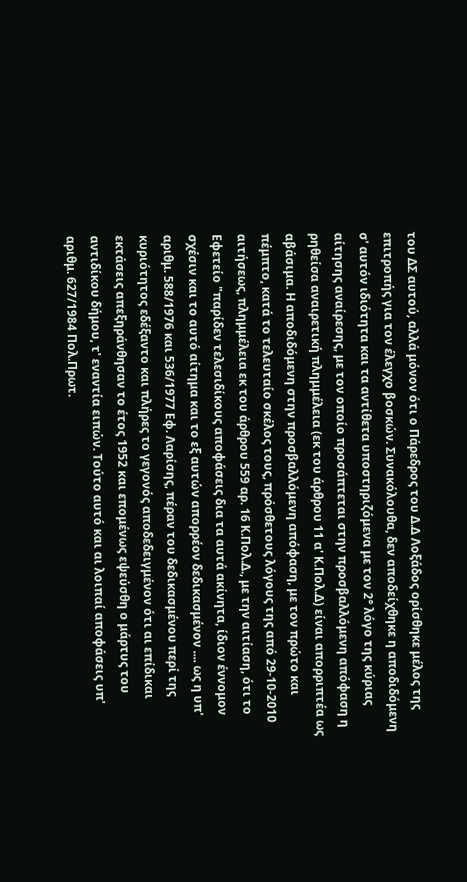του ΔΣ αυτού, αλλά μόνον ότι ο Πάρεδρος του Δ.Δ Λοξάδος ορίσθηκε μέλος της επιτροπής για τον έλεγχο βοσκών. Συνακόλουθα, δεν αποδείχθηκε η αποδιδόμενη σ' αυτόν ιδιότητα και τα αντίθετα υποστηριζόμενα με τον 2° λόγο της κύριας αίτησης αναίρεσης, με τον οποίο προσάπτεται στην προσβαλλόμενη απόφαση η ρηθείσα αναιρετική πλημμέλεια (εκ του άρθρου 11 α' Κ.Πολ.Δ) είναι απορριπτέα ως αβάσιμα. Η αποδιδόμενη στην προσβαλλόμενη απόφαση, με τον πρώτο και πέμπτο, κατά το τελευταίο σκέλος τους, πρόσθετους λόγους της από 29-10-2010 αιτήσεως, πλημμέλεια εκ του άρθρου 559 αρ. 16 Κ.Πολ.Δ., με την αιτίαση, ότι το Εφετείο "παρίδεν τελεσιδίκους αποφάσεις δια τα αυτά ακίνητα, ίδιον έννομον σχέσιν και το αυτό αίτημα και το εξ αυτών απορρέον δεδικασμένον .... ως η υπ' αριθμ. 588/1976 και 536/1977 Εφ. Λαρίσης, πέραν του δεδικασμένου περί της κυριότητος εδέξαντο και πλήρες το γεγονός αποδεδειγμένον ότι αι επίδικαι εκτάσεις απεξηράνθησαν το έτος 1952 και επομένως εψεύσθη ο μάρτυς του αντιδίκου δήμου, τ' εναντία ειπών. Τούτο αυτό και αι λοιπαί αποφάσεις υπ' αριθμ. 627/1984 Πολ.Πρωτ.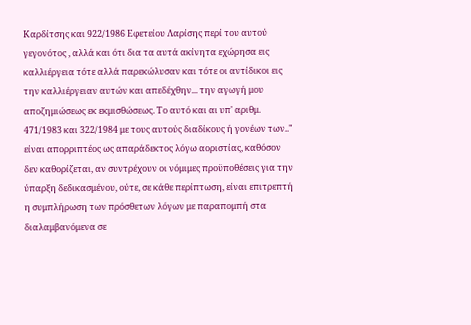Καρδίτσης και 922/1986 Εφετείου Λαρίσης περί του αυτού γεγονότος , αλλά και ότι δια τα αυτά ακίνητα εχώρησα εις καλλιέργεια τότε αλλά παρεκώλυσαν και τότε οι αντίδικοι εις την καλλιέργειαν αυτών και απεδέχθην... την αγωγή μου αποζημιώσεως εκ εκμισθώσεως. Το αυτό και αι υπ' αριθμ. 471/1983 και 322/1984 με τους αυτούς διαδίκους ή γονέων των.." είναι απορριπτέος ως απαράδεκτος λόγω αοριστίας, καθόσον δεν καθορίζεται, αν συντρέχουν οι νόμιμες προϋποθέσεις για την ύπαρξη δεδικασμένου, ούτε, σε κάθε περίπτωση, είναι επιτρεπτή η συμπλήρωση των πρόσθετων λόγων με παραπομπή στα διαλαμβανόμενα σε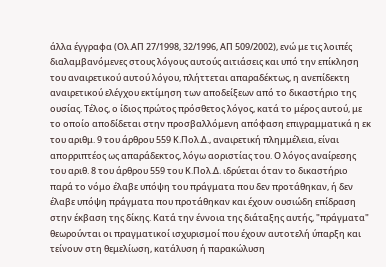άλλα έγγραφα (Ολ.ΑΠ 27/1998, 32/1996, ΑΠ 509/2002), ενώ με τις λοιπές διαλαμβανόμενες στους λόγους αυτούς αιτιάσεις και υπό την επίκληση του αναιρετικού αυτού λόγου, πλήττεται απαραδέκτως, η ανεπίδεκτη αναιρετικού ελέγχου εκτίμηση των αποδείξεων από το δικαστήριο της ουσίας. Τέλος, ο ίδιος πρώτος πρόσθετος λόγος, κατά το μέρος αυτού, με το οποίο αποδίδεται στην προσβαλλόμενη απόφαση επιγραμματικά η εκ του αριθμ. 9 του άρθρου 559 Κ.Πολ.Δ., αναιρετική πλημμέλεια, είναι απορριπτέος ως απαράδεκτος, λόγω αοριστίας του. Ο λόγος αναίρεσης του αριθ. 8 του άρθρου 559 του Κ.Πολ.Δ. ιδρύεται όταν το δικαστήριο παρά το νόμο έλαβε υπόψη του πράγματα που δεν προτάθηκαν, ή δεν έλαβε υπόψη πράγματα που προτάθηκαν και έχουν ουσιώδη επίδραση στην έκβαση της δίκης. Κατά την έννοια της διάταξης αυτής, "πράγματα" θεωρούνται οι πραγματικοί ισχυρισμοί που έχουν αυτοτελή ύπαρξη και τείνουν στη θεμελίωση, κατάλυση ή παρακώλυση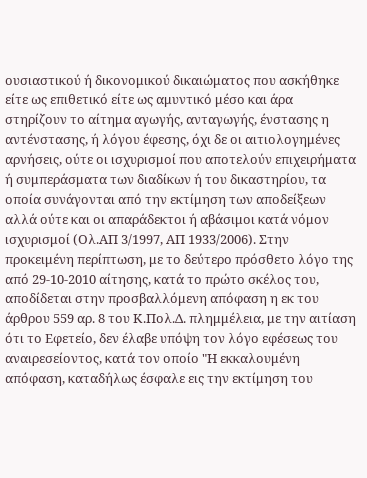ουσιαστικού ή δικονομικού δικαιώματος που ασκήθηκε είτε ως επιθετικό είτε ως αμυντικό μέσο και άρα στηρίζουν το αίτημα αγωγής, ανταγωγής, ένστασης η αντένστασης, ή λόγου έφεσης, όχι δε οι αιτιολογημένες αρνήσεις, ούτε οι ισχυρισμοί που αποτελούν επιχειρήματα ή συμπεράσματα των διαδίκων ή του δικαστηρίου, τα οποία συνάγονται από την εκτίμηση των αποδείξεων αλλά ούτε και οι απαράδεκτοι ή αβάσιμοι κατά νόμον ισχυρισμοί (Ολ.ΑΠ 3/1997, ΑΠ 1933/2006). Στην προκειμένη περίπτωση, με το δεύτερο πρόσθετο λόγο της από 29-10-2010 αίτησης, κατά το πρώτο σκέλος του, αποδίδεται στην προσβαλλόμενη απόφαση η εκ του άρθρου 559 αρ. 8 του Κ.Πολ.Δ. πλημμέλεια, με την αιτίαση ότι το Εφετείο, δεν έλαβε υπόψη τον λόγο εφέσεως του αναιρεσείοντος, κατά τον οποίο "Η εκκαλουμένη απόφαση, καταδήλως έσφαλε εις την εκτίμηση του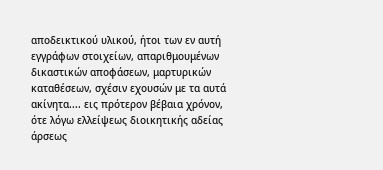αποδεικτικού υλικού, ήτοι των εν αυτή εγγράφων στοιχείων, απαριθμουμένων δικαστικών αποφάσεων, μαρτυρικών καταθέσεων, σχέσιν εχουσών με τα αυτά ακίνητα.... εις πρότερον βέβαια χρόνον, ότε λόγω ελλείψεως διοικητικής αδείας άρσεως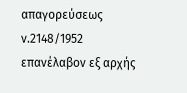απαγορεύσεως ν.2148/1952 επανέλαβον εξ αρχής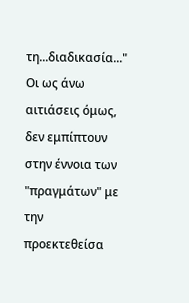τη...διαδικασία..." Οι ως άνω αιτιάσεις όμως, δεν εμπίπτουν στην έννοια των "πραγμάτων" με την προεκτεθείσα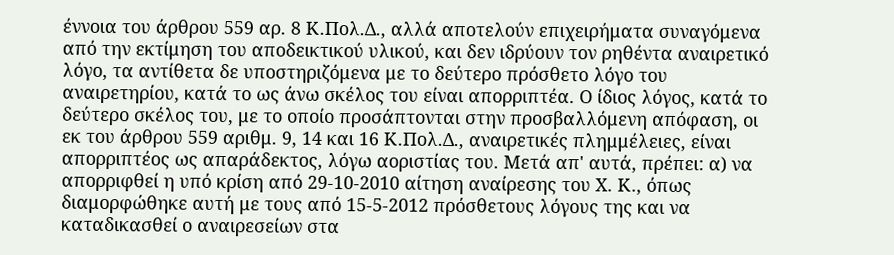έννοια του άρθρου 559 αρ. 8 Κ.Πολ.Δ., αλλά αποτελούν επιχειρήματα συναγόμενα από την εκτίμηση του αποδεικτικού υλικού, και δεν ιδρύουν τον ρηθέντα αναιρετικό λόγο, τα αντίθετα δε υποστηριζόμενα με το δεύτερο πρόσθετο λόγο του αναιρετηρίου, κατά το ως άνω σκέλος του είναι απορριπτέα. Ο ίδιος λόγος, κατά το δεύτερο σκέλος του, με το οποίο προσάπτονται στην προσβαλλόμενη απόφαση, οι εκ του άρθρου 559 αριθμ. 9, 14 και 16 Κ.Πολ.Δ., αναιρετικές πλημμέλειες, είναι απορριπτέος ως απαράδεκτος, λόγω αοριστίας του. Μετά απ' αυτά, πρέπει: α) να απορριφθεί η υπό κρίση από 29-10-2010 αίτηση αναίρεσης του Χ. Κ., όπως διαμορφώθηκε αυτή με τους από 15-5-2012 πρόσθετους λόγους της και να καταδικασθεί ο αναιρεσείων στα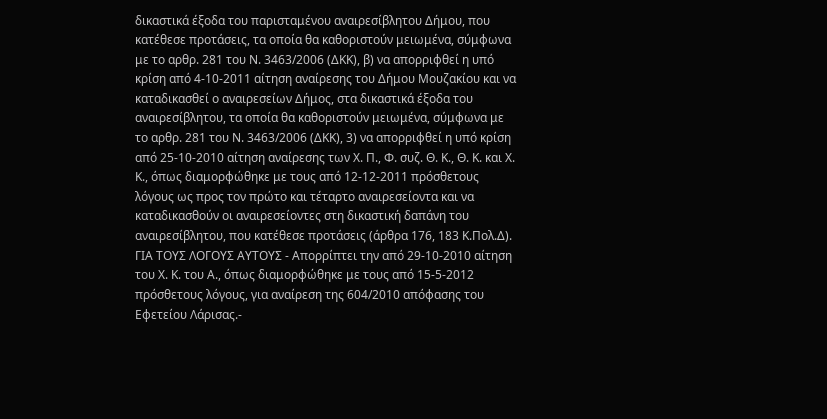δικαστικά έξοδα του παρισταμένου αναιρεσίβλητου Δήμου, που κατέθεσε προτάσεις, τα οποία θα καθοριστούν μειωμένα, σύμφωνα με το αρθρ. 281 του Ν. 3463/2006 (ΔΚΚ), β) να απορριφθεί η υπό κρίση από 4-10-2011 αίτηση αναίρεσης του Δήμου Μουζακίου και να καταδικασθεί ο αναιρεσείων Δήμος, στα δικαστικά έξοδα του αναιρεσίβλητου, τα οποία θα καθοριστούν μειωμένα, σύμφωνα με το αρθρ. 281 του Ν. 3463/2006 (ΔΚΚ), 3) να απορριφθεί η υπό κρίση από 25-10-2010 αίτηση αναίρεσης των Χ. Π., Φ. συζ. Θ. Κ., Θ. Κ. και Χ. Κ., όπως διαμορφώθηκε με τους από 12-12-2011 πρόσθετους λόγους ως προς τον πρώτο και τέταρτο αναιρεσείοντα και να καταδικασθούν οι αναιρεσείοντες στη δικαστική δαπάνη του αναιρεσίβλητου, που κατέθεσε προτάσεις (άρθρα 176, 183 Κ.Πολ.Δ). ΓΙΑ ΤΟΥΣ ΛΟΓΟΥΣ ΑΥΤΟΥΣ - Απορρίπτει την από 29-10-2010 αίτηση του Χ. Κ. του Α., όπως διαμορφώθηκε με τους από 15-5-2012 πρόσθετους λόγους, για αναίρεση της 604/2010 απόφασης του Εφετείου Λάρισας.-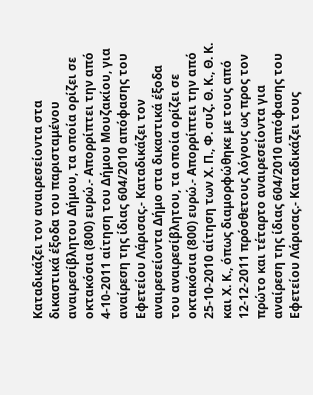Καταδικάζει τον αναιρεσείοντα στα δικαστικά έξοδα του παρισταμένου αναιρεσίβλητου Δήμου, τα οποία ορίζει σε οκτακόσια (800) ευρώ.- Απορρίπτει την από 4-10-2011 αίτηση του Δήμου Μουζακίου, για αναίρεση της ίδιας 604/2010 απόφασης του Εφετείου Λάρισας.- Καταδικάζει τον αναιρεσείοντα Δήμο στα δικαστικά έξοδα του αναιρεσίβλητου, τα οποία ορίζει σε οκτακόσια (800) ευρώ.- Απορρίπτει την από 25-10-2010 αίτηση των Χ. Π., Φ. συζ. Θ. Κ., Θ. Κ. και Χ. Κ., όπως διαμορφώθηκε με τους από 12-12-2011 πρόσθετους λόγους ως προς τον πρώτο και τέταρτο αναιρεσείοντα για αναίρεση της ίδιας 604/2010 απόφασης του Εφετείου Λάρισας.- Καταδικάζει τους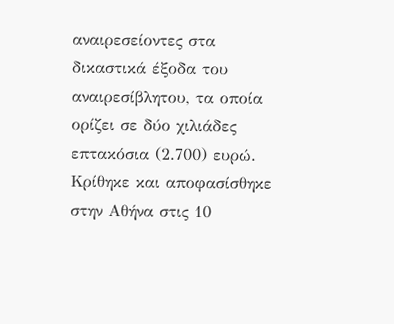αναιρεσείοντες στα δικαστικά έξοδα του αναιρεσίβλητου, τα οποία ορίζει σε δύο χιλιάδες επτακόσια (2.700) ευρώ. Κρίθηκε και αποφασίσθηκε στην Αθήνα στις 10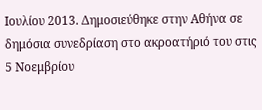Ιουλίου 2013. Δημοσιεύθηκε στην Αθήνα σε δημόσια συνεδρίαση στο ακροατήριό του στις 5 Νοεμβρίου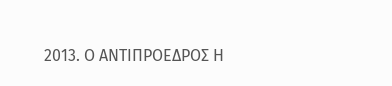2013. Ο ΑΝΤΙΠΡΟΕΔΡΟΣ Η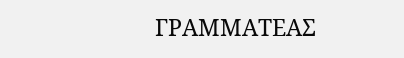ΓΡΑΜΜΑΤΕΑΣ